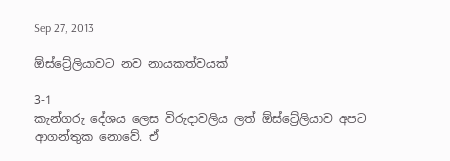Sep 27, 2013

ඕස්ට්‍රේලියාවට නව නායකත්වයක්

3-1
කැන්ගරු දේශය ලෙස විරුදාවලිය ලත් ඕස්ට්‍රේලියාව අපට ආගන්තුක නොවේ. ඒ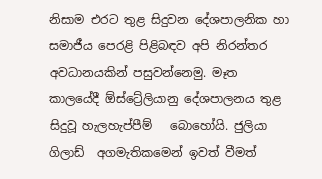නිසාම එරට තුළ සිදුවන දේශපාලනික හා සමාජීය පෙරළි පිළිබඳව අපි නිරන්තර අවධානයකින් පසුවන්නෙමු. මෑත කාලයේදී ඕස්ට්‍රේලියානු දේශපාලනය තුළ සිදුවූ හැලහැප්පීම්   බොහෝයි. ජුලියා ගිලාඩ්  අගමැතිකමෙන් ඉවත් වීමත්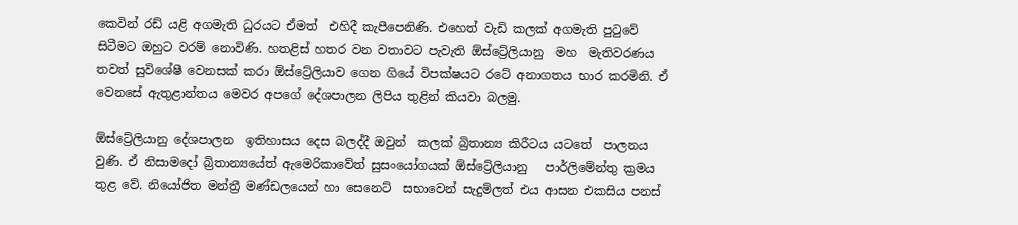කෙවින් රඩ් යළි අගමැති ධුරයට ඒමත්  එහිදී කැපීපෙනිණි. එහෙත් වැඩි කලක් අගමැති පුටුවේ සිටීමට ඔහුට වරම් නොවිණි. හතළිස් හතර වන වතාවට පැවැති ඕස්ට්‍රේලියානු  මහ  මැතිවරණය තවත් සුවිශේෂී වෙනසක් කරා ඕස්ට්‍රේලියාව ගෙන ගියේ විපක්ෂයට රටේ අනාගතය භාර කරමිනි. ඒ  වෙනසේ ඇතුළාන්තය මෙවර අපගේ දේශපාලන ලිපිය තුළින් කියවා බලමු.

ඕස්ට්‍රේලියානු දේශපාලන  ඉතිහාසය දෙස බලද්දී ඔවුන්  කලක් බ්‍රිතාන්‍ය කිරීටය යටතේ  පාලනය වුණි. ඒ නිසාමදෝ බ්‍රිතාන්‍යයේත් ඇමෙරිකාවේත් සුසංයෝගයක් ඕස්ට්‍රේලියානු   පාර්ලිමේන්තු ක්‍රමය තුළ වේ. නියෝජිත මන්ත්‍රී මණ්ඩලයෙන් හා සෙනෙට්  සභාවෙන් සැදුම්ලත් එය ආසන එකසිය පනස්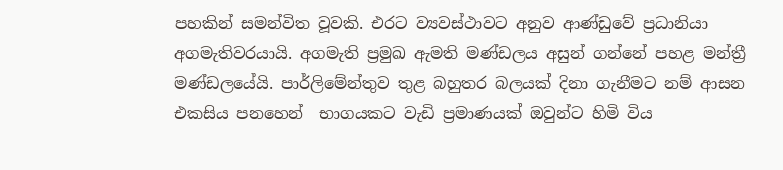පහකින් සමන්විත වූවකි. එරට ව්‍යවස්ථාවට අනුව ආණ්ඩුවේ ප්‍රධානියා අගමැතිවරයායි. අගමැති ප්‍රමුඛ ඇමති මණ්ඩලය අසුන් ගන්නේ පහළ මන්ත්‍රී මණ්ඩලයේයි. පාර්ලිමේන්තුව තුළ බහුතර බලයක් දිනා ගැනීමට නම් ආසන එකසිය පනහෙන්  භාගයකට වැඩි ප්‍රමාණයක් ඔවුන්ට හිමි විය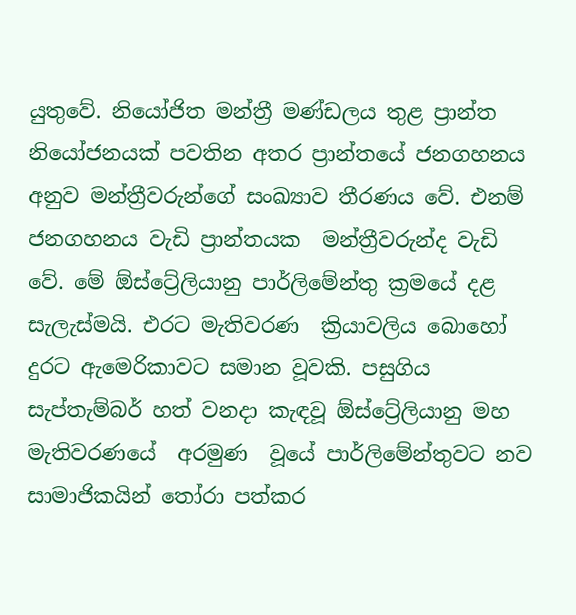යුතුවේ. නියෝජිත මන්ත්‍රී මණ්ඩලය තුළ ප්‍රාන්ත නියෝජනයක් පවතින අතර ප්‍රාන්තයේ ජනගහනය අනුව මන්ත්‍රීවරුන්ගේ සංඛ්‍යාව තීරණය වේ. එනම් ජනගහනය වැඩි ප්‍රාන්තයක  මන්ත්‍රීවරුන්ද වැඩි වේ. මේ ඕස්ට්‍රේලියානු පාර්ලිමේන්තු ක්‍රමයේ දළ සැලැස්මයි. එරට මැතිවරණ  ක්‍රියාවලිය බොහෝ දුරට ඇමෙරිකාවට සමාන වූවකි. පසුගිය සැප්තැම්බර් හත් වනදා කැඳවූ ඕස්ට්‍රේලියානු මහ මැතිවරණයේ  අරමුණ  වූයේ පාර්ලිමේන්තුවට නව සාමාජිකයින් තෝරා පත්කර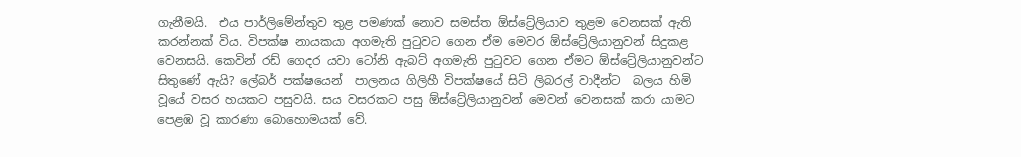ගැනීමයි.  එය පාර්ලිමේන්තුව තුළ පමණක් නොව සමස්ත ඕස්ට්‍රේලියාව තුළම වෙනසක් ඇති කරන්නක් විය. විපක්ෂ නායකයා අගමැති පුටුවට ගෙන ඒම මෙවර ඕස්ට්‍රේලියානුවන් සිදුකළ  වෙනසයි. කෙවින් රඩ් ගෙදර යවා ටෝනි ඇබට් අගමැති පුටුවට ගෙන ඒමට ඕස්ට්‍රේලියානුවන්ට සිතුණේ ඇයි? ලේබර් පක්ෂයෙන්  පාලනය ගිලිහී විපක්ෂයේ සිටි ලිබරල් වාදීන්ට  බලය හිමි වූයේ වසර හයකට පසුවයි. සය වසරකට පසු ඕස්ට්‍රේලියානුවන් මෙවන් වෙනසක් කරා යාමට පෙළඹ වූ කාරණා බොහොමයක් වේ.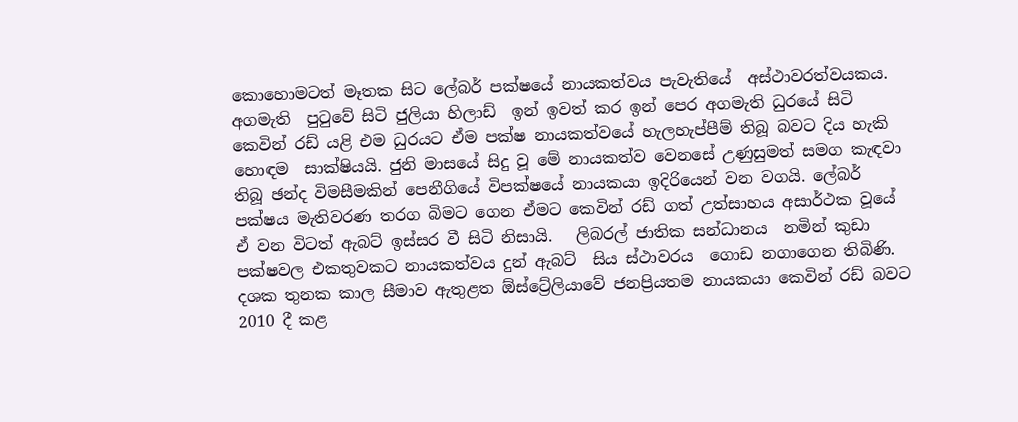කොහොමටත් මෑතක සිට ‍ලේබර් පක්ෂයේ නායකත්වය පැවැතියේ  අස්ථාවරත්වයකය. අගමැති  පුටුවේ සිටි ජුලියා හිලාඩ්  ඉන් ඉවත් කර ඉන් පෙර අගමැති ධුරයේ සිටි කෙවින් රඩ් යළි එම ධුරයට ඒම පක්ෂ නායකත්වයේ හැලහැප්පීම් තිබූ බවට දිය හැකි හොඳම  සාක්ෂියයි. ජුනි මාසයේ සිදු වූ මේ නායකත්ව වෙනසේ උණුසුමත් සමග කැඳවා තිබූ ඡන්ද විමසීමකින් පෙනීගියේ විපක්ෂයේ නායකයා ඉදිරියෙන් වන වගයි. ලේබර් පක්ෂය මැතිවරණ තරග බිමට ගෙන ඒමට කෙවින් රඩ් ගත් උත්සාහය අසාර්ථක වූයේ ඒ වන විටත් ඇබට් ඉස්සර වී සිටි නිසායි.   ලිබරල් ජාතික සන්ධානය  නමින් කුඩා පක්ෂවල එකතුවකට නායකත්වය දුන් ඇබට්  සිය ස්ථාවරය  ගොඩ නගාගෙන තිබිණි. දශක තුනක කාල සීමාව ඇතුළත ඕස්ට්‍රේලියාවේ ජනප්‍රියතම නායකයා කෙවින් රඩ් බවට 2010 දී කළ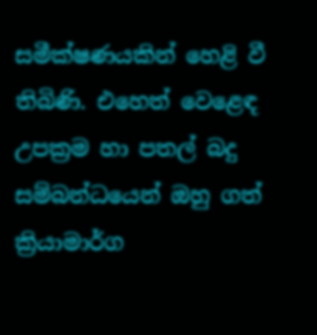සමීක්ෂණයකින් හෙළි වී තිබිණි. එහෙත් වෙළෙඳ උපක්‍රම හා පතල් බදු සම්බන්ධයෙන් ඔහු ගත් ක්‍රියාමාර්ග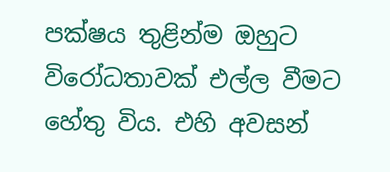පක්ෂය තුළින්ම ඔහුට විරෝධතාවක් එල්ල වීමට හේතු විය. එහි අවසන්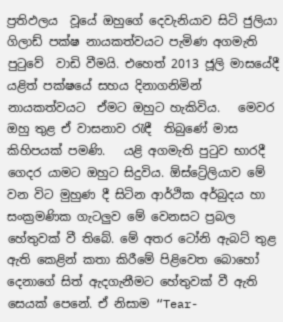ප්‍රතිඵලය  වූයේ ඔහුගේ දෙවැනියාව සිටි ජුලියා ගිලාඩ් පක්ෂ නායකත්වයට පැමිණ අගමැති පුටුවේ  වාඩි වීමයි. එහෙත් 2013 ජූලි මාසයේදී යළිත් පක්ෂයේ සහය දිනාගනිමින්  නායකත්වයට  ඒමට ඔහුට හැකිවිය.   මෙවර ඔහු තුළ ඒ වාසනාව රැඳී  තිබුණේ මාස කිහිපයක් පමණි.   යළි අගමැති පුටුව භාරදී ගෙදර යාමට ඔහුට සිදුවිය. ඕස්ට්‍රේලියාව මේ වන විට මුහුණ දී සිටින ආර්ථික අර්බුදය හා සංක්‍රමණික ගැටලුව මේ වෙනසට ප්‍රබල හේතුවක් වී තිබේ. මේ අතර ටෝනි ඇබට් තුළ ඇති කෙළින් කතා කිරීමේ පිළිවෙත බොහෝ දෙනාගේ සිත් ඇදගැනීමට හේතුවක් වී ඇති සෙයක් පෙනේ. ඒ නිසාම “Tear-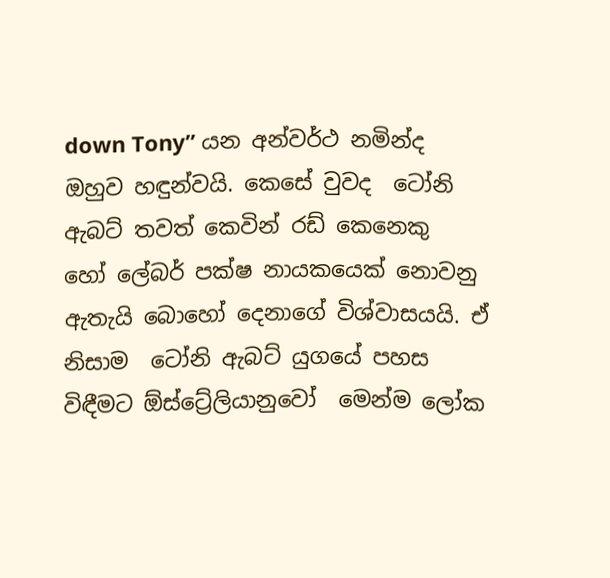down Tony” යන අන්වර්ථ නමින්ද ඔහුව හඳුන්වයි. කෙසේ වුවද  ටෝනි ඇබට් තවත් කෙවින් රඩ් කෙනෙකු හෝ ‍ලේබර් පක්ෂ නායකයෙක් නොවනු ඇතැයි බොහෝ දෙනාගේ විශ්වාසයයි. ඒ නිසාම  ටෝනි ඇබට් යුගයේ පහස විඳීමට ඕස්ට්‍රේලියානුවෝ  මෙන්ම ලෝක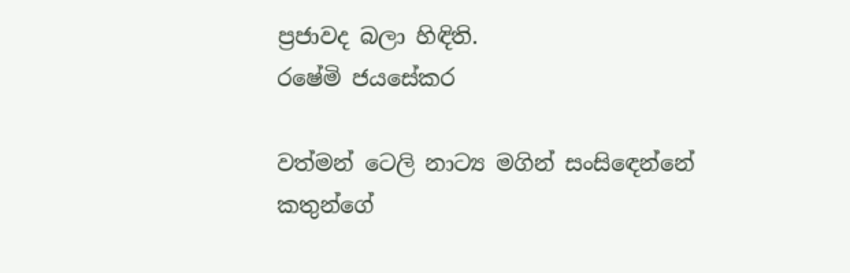ප්‍රජාවද බලා හිඳිති.
ර‍ෂේමි ජයසේකර

වත්මන් ටෙලි නාට්‍ය මගින් සංසිඳෙන්නේ කතුන්ගේ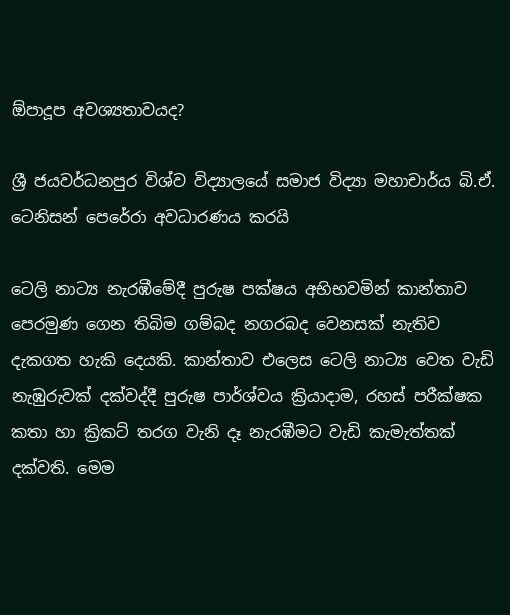ඕපාදූප අවශ්‍යතාවයද?

ශ්‍රී ජයවර්ධනපුර විශ්ව විද්‍යාලයේ සමාජ විද්‍යා මහාචාර්ය බි.ඒ. ටෙනිසන් පෙරේරා අවධාරණය කරයි

ටෙලි නාට්‍ය නැරඹීමේදී පුරුෂ පක්ෂය අභිභවමින් කාන්තාව පෙරමුණ ගෙන තිබිම ගම්බද නගරබද වෙනසක් නැතිව දැකගත හැකි දෙයකි. කාන්තාව එලෙස ටෙලි නාට්‍ය වෙත වැඩි නැඹුරුවක් දක්වද්දී පුරුෂ පාර්ශ්වය ක්‍රියාදාම, රහස් පරීක්ෂක කතා හා ක්‍රිකට් තරග වැනි දෑ නැරඹීමට වැඩි කැමැත්තක් දක්වති. මෙම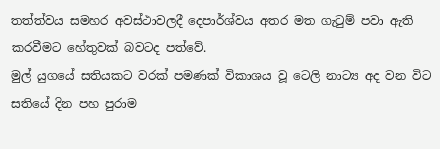තත්ත්වය සමහර අවස්ථාවලදී දෙපාර්ශ්වය අතර මත ගැටුම් පවා ඇති කරවීමට හේතුවක් බවටද පත්වේ.
මුල් යුගයේ සතියකට වරක් පමණක් විකාශය වූ ටෙලි නාට්‍ය අද වන විට සතියේ දින පහ පුරාම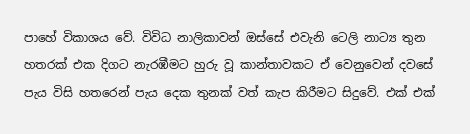පාහේ විකාශය වේ. විවිධ නාලිකාවන් ඔස්සේ එවැනි ටෙලි නාට්‍ය තුන හතරක් එක දිගට නැරඹීමට හුරු වූ කාන්තාවකට ඒ වෙනුවෙන් දවසේ පැය විසි හතරෙන් පැය දෙක තුනක් වත් කැප කිරීමට සිදුවේ. එක් එක්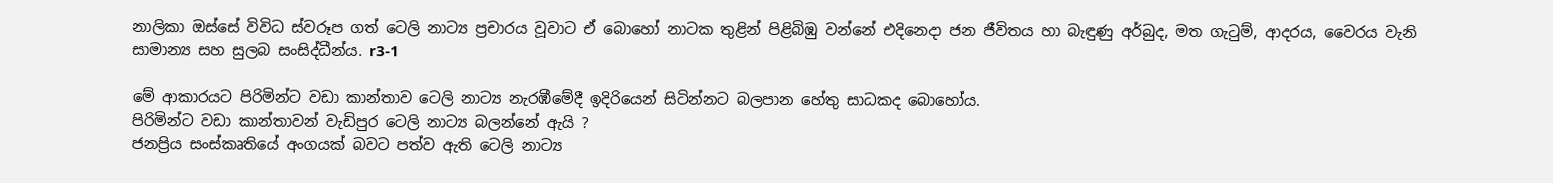නාලිකා ඔස්සේ විවිධ ස්වරූප ගත් ටෙලි නාට්‍ය ප්‍රචාරය වූවාට ඒ බොහෝ නාටක තුළින් පිළිබිඹු වන්නේ එදිනෙදා ජන ජීවිතය හා බැඳුණු අර්බුද, මත ගැටුම්, ආදරය, වෛරය වැනි  සාමාන්‍ය සහ සුලබ සංසිද්ධීන්ය. r3-1

මේ ආකාරයට පිරිමින්ට වඩා කාන්තාව ටෙලි නාට්‍ය නැරඹීමේදී ඉදිරියෙන් සිටින්නට බලපාන හේතු සාධකද බොහෝය.
පිරිමින්ට වඩා කාන්තාවන් වැඩිපුර ටෙලි නාට්‍ය බලන්නේ ඇයි ?
ජනප්‍රිය සංස්කෘතියේ අංගයක් බවට පත්ව ඇති ටෙලි නාට්‍ය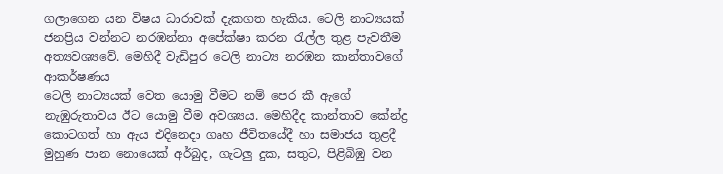ගලාගෙන යන විෂය ධාරාවක් දැකගත හැකිය. ටෙලි නාට්‍යයක් ජනප්‍රිය වන්නට නරඹන්නා අපේක්ෂා කරන රැල්ල තුළ පැවතීම අත්‍යවශ්‍යවේ. මෙහිදී වැඩිපුර ටෙලි නාට්‍ය නරඹන කාන්තාවගේ ආකර්ෂණය
ටෙලි නාට්‍යයක් වෙත යොමු වීමට නම් පෙර කී ඇගේ නැඹුරුතාවය ඊට යොමු වීම අවශ්‍යය. මෙහිදීද කාන්තාව කේන්ද්‍ර කොටගත් හා ඇය එදිනෙදා ගෘහ ජීවිතයේදී හා සමාජය තුළදී මුහුණ පාන නොයෙක් අර්බුද, ගැටලු දුක, සතුට, පිළිබිඹු වන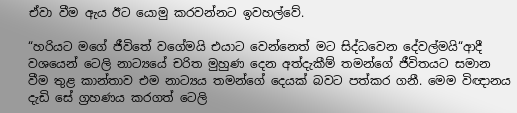ඒවා වීම ඇය ඊට යොමු කරවන්නට ඉවහල්වේ.

“හරියට මගේ ජීවිතේ වගේමයි එයාට වෙන්නෙත් මට සිද්ධවෙන දේවල්මයි“ආදී වශයෙන් ටෙලි නාට්‍යයේ චරිත මුහුණ දෙන අත්දැකීම් තමන්ගේ ජීවිතයට සමාන වීම තුළ කාන්තාව එම නාට්‍යය තමන්ගේ දෙයක් බවට පත්කර ගනී. මෙම විඥානය දැඩි සේ ග්‍රහණය කරගත් ටෙලි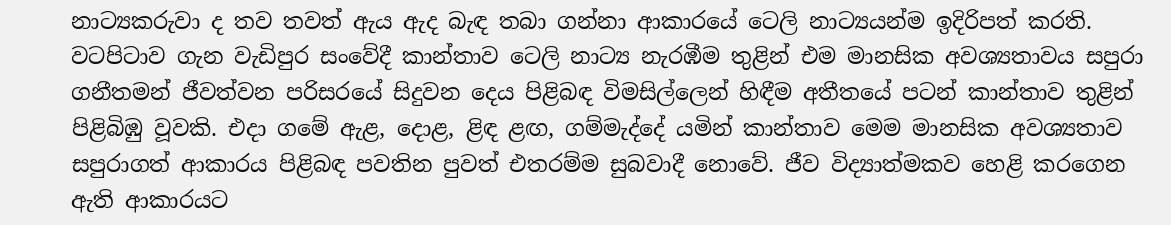නාට්‍යකරුවා ද තව තවත් ඇය ඇද බැඳ තබා ගන්නා ආකාරයේ ටෙලි නාට්‍යයන්ම ඉදිරිපත් කරති. වටපිටාව ගැන වැඩිපුර සංවේදී කාන්තාව ටෙලි නාට්‍ය නැරඹීම තුළින් එම මානසික අවශ්‍යතාවය සපුරා ගනීතමන් ජීවත්වන පරිසරයේ සිදුවන දෙය පිළිබඳ විමසිල්ලෙන් හිඳීම අතීතයේ පටන් කාන්තාව තුළින් පිළිබිඹු වූවකි. එදා ගමේ ඇළ, දොළ, ළිඳ ළඟ, ගම්මැද්දේ යමින් කාන්තාව මෙම මානසික අවශ්‍යතාව සපුරාගත් ආකාරය පිළිබඳ පවතින පුවත් එතරම්ම සුබවාදී නොවේ. ජීව විද්‍යාත්මකව හෙළි කරගෙන ඇති ආකාරයට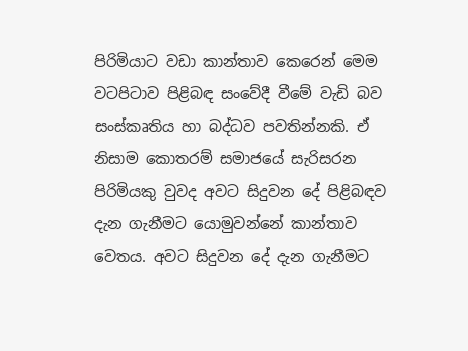පිරිමියාට වඩා කාන්තාව කෙරෙන් මෙම වටපිටාව පිළිබඳ සංවේදී වීමේ වැඩි බව සංස්කෘතිය හා බද්ධව පවතින්නකි. ඒ නිසාම කොතරම් සමාජයේ සැරිසරන පිරිමියකු වුවද අවට සිදුවන දේ පිළිබඳව දැන ගැනීමට යොමුවන්නේ කාන්තාව වෙතය. අවට සිදුවන දේ දැන ගැනීමට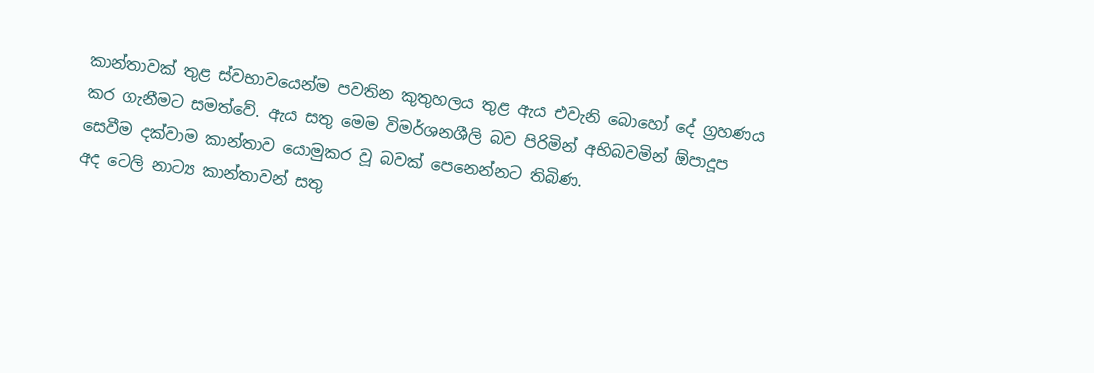කාන්තාවක් තුළ ස්වභාවයෙන්ම පවතින කුතුහලය තුළ ඇය එවැනි බොහෝ දේ ග්‍රහණය කර ගැනීමට සමත්වේ. ඇය සතු මෙම විමර්ශනශීලි බව පිරිමින් අභිබවමින් ඕපාදූප සෙවීම දක්වාම කාන්තාව යොමුකර වූ බවක් පෙනෙන්නට තිබිණ.
අද ටෙලි නාට්‍ය කාන්තාවන් සතු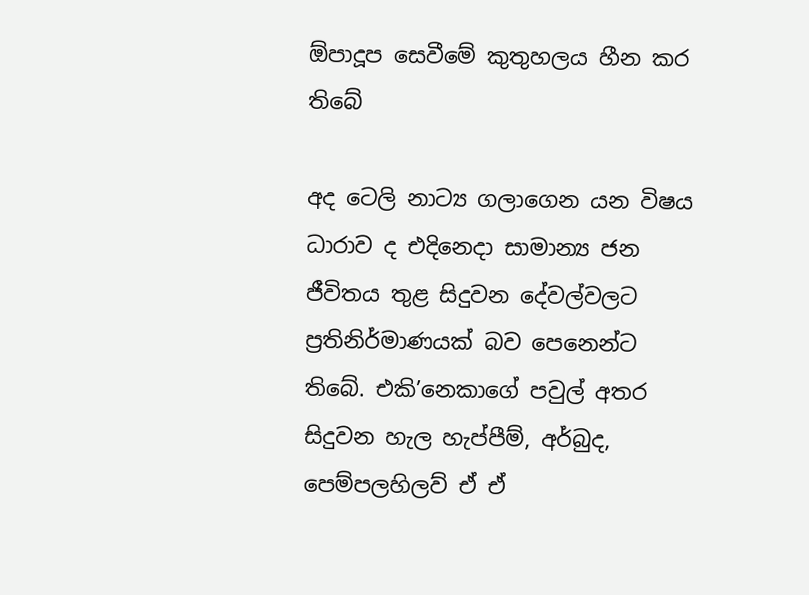ඕපාදූප සෙවීමේ කුතුහලය හීන කර තිබේ

අද ටෙලි නාට්‍ය ගලාගෙන යන විෂය ධාරාව ද එදිනෙදා සාමාන්‍ය ජන ජීවිතය තුළ සිදුවන දේවල්වලට ප්‍රතිනිර්මාණයක් බව පෙනෙන්ට තිබේ. එකි’නෙකාගේ පවුල් අතර සිදුවන හැල හැප්පීම්, අර්බුද, පෙම්පලහිලව් ඒ ඒ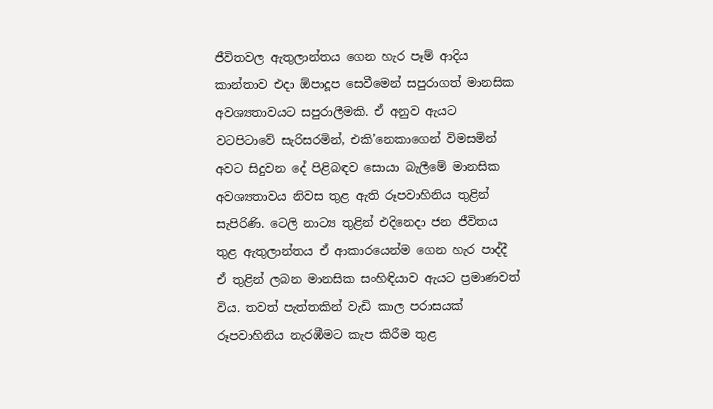ජීවිතවල ඇතුලාන්තය ගෙන හැර පෑම් ආදිය කාන්තාව එදා ඕපාදූප සෙවීමෙන් සපුරාගත් මානසික අවශ්‍යතාවයට සපුරාලීමකි. ඒ අනුව ඇයට වටපිටාවේ සැරිසරමින්, එකි’නෙකාගෙන් විමසමින් අවට සිදුවන දේ පිළිබඳව සොයා බැලීමේ මානසික අවශ්‍යතාවය නිවස තුළ ඇති රූපවාහිනිය තුළින් සැපිරිණි. ටෙලි නාට්‍ය තුළින් එදිනෙදා ජන ජීවිතය තුළ ඇතුලාන්තය ඒ ආකාරයෙන්ම ගෙන හැර පාද්දී ඒ තුළින් ලබන මානසික සංහිඳියාව ඇයට ප්‍රමාණවත් විය. තවත් පැත්තකින් වැඩි කාල පරාසයක් රූපවාහිනිය නැරඹීමට කැප කිරීම තුළ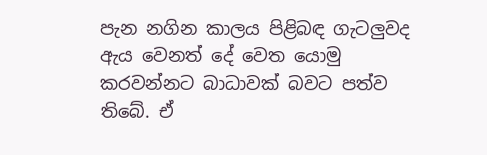පැන නගින කාලය පිළිබඳ ගැටලුවද ඇය වෙනත් දේ වෙත යොමු කරවන්නට බාධාවක් බවට පත්ව තිබේ. ඒ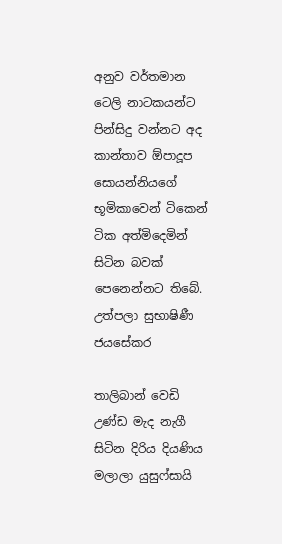අනුව වර්තමාන ටෙලි නාටකයන්ට පින්සිදු වන්නට අද කාන්තාව ඕපාදූප සොයන්නියගේ භූමිකාවෙන් ටිකෙන් ටික අත්මිදෙමින් සිටින බවක් පෙනෙන්නට තිබේ.
උත්පලා සුභාෂිණී ජයසේකර

තාලිබාන් වෙඩි උණ්ඩ මැද නැගී සිටින දිරිය දියණිය මලාලා යුසුෆ්සායි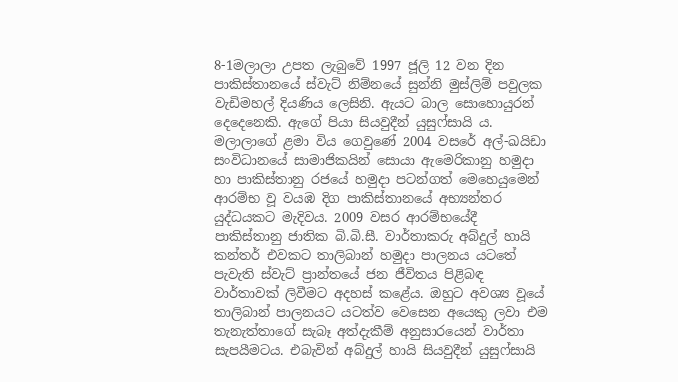8-1මලාලා උපත ලැබුවේ 1997 ජූලි 12 වන දින පාකිස්තානයේ ස්වැට් නිම්නයේ සුන්නි මුස්ලිම් පවුලක වැඩිමහල් දියණිය ලෙසිනි. ඇයට බාල සොහොයුරන් දෙදෙනෙකි. ඇගේ පියා සියවුදීන් යුසුෆ්සායි ය.  මලාලාගේ ළමා විය ගෙවුණේ 2004 වසරේ අල්-ඛයිඩා සංවිධානයේ සාමාජිකයින් සොයා ඇමෙරිකානු හමුදා හා පාකිස්තානු රජයේ හමුදා පටන්ගත් මෙහෙයුමෙන් ආරම්භ වූ වයඹ දිග පාකිස්තානයේ අභ්‍යන්තර යුද්ධයකට මැදිවය. 2009 වසර ආරම්භයේදී පාකිස්තානු ජාතික බි.බි.සී. වාර්තාකරු අබ්දුල් හායි කන්තර් එවකට තාලිබාන් හමුදා පාලනය යටතේ පැවැති ස්වැට් ප්‍රාන්තයේ ජන ජීවිතය පිළිබඳ වාර්තාවක් ලිවීමට අදහස් කළේය. ඔහුට අවශ්‍ය වූයේ තාලිබාන් පාලනයට යටත්ව වෙසෙන අයෙකු ලවා එම තැනැත්තාගේ සැබෑ අත්දැකීම් අනුසාරයෙන් වාර්තා සැපයීමටය. එබැවින් අබ්දුල් හායි සියවුදීන් යුසුෆ්සායි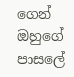ගෙන් ඔහුගේ පාස‍ලේ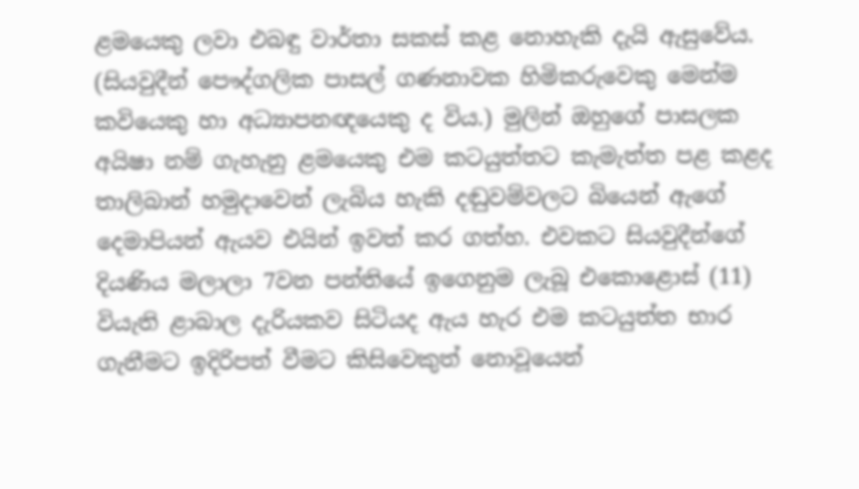ළමයෙකු ලවා එබඳු වාර්තා සකස් කළ නොහැකි දැයි ඇසුවේය. (සියවුදීන් පෞද්ගලික පාසල් ගණනාවක හිමිකරුවෙකු මෙන්ම කවියෙකු හා අධ්‍යාපනඥයෙකු ද විය.) මුලින් ඔහුගේ පාසලක අයිෂා නම් ගැහැනු ළමයෙකු එම කටයුත්තට කැමැත්ත පළ කළද තාලිබාන් හමුදාවෙන් ලැබිය හැකි දඬුවම්වලට බියෙන් ඇගේ දෙමාපියන් ඇයව එයින් ඉවත් කර ගත්හ. එවකට සියවුදීන්ගේ දියණිය මලාලා 7වන පන්තියේ ඉගෙනුම ලැබූ එකොළොස් (11) වියැති ළාබාල දැරියකව සිටියද ඇය හැර එම කටයුත්ත භාර ගැනීමට ඉදිරිපත් වීමට කිසිවෙකුත් නොවූයෙන්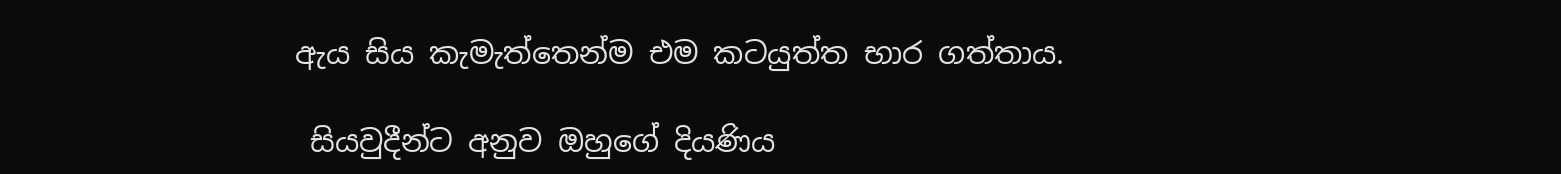ඇය සිය කැමැත්තෙන්ම එම කටයුත්ත භාර ගත්තාය.

 සියවුදීන්ට අනුව ඔහුගේ දියණිය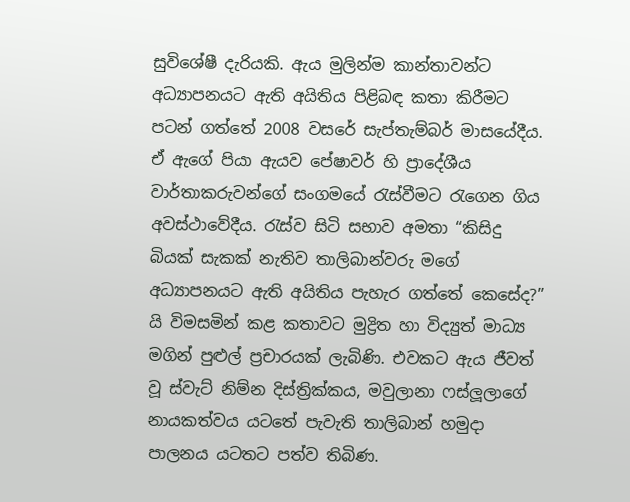සුවිශේෂී දැරියකි. ඇය මුලින්ම කාන්තාවන්ට අධ්‍යාපනයට ඇති අයිතිය පිළිබඳ කතා කිරීමට පටන් ගත්තේ 2008 වසරේ සැප්තැම්බර් මාසයේදීය. ඒ ඇගේ පියා ඇයව පේෂාවර් හි ප්‍රාදේශීය වාර්තාකරුවන්ගේ සංගමයේ රැස්වීමට රැගෙන ගිය අවස්ථාවේදීය. රැස්ව සිටි සභාව අමතා “කිසිදු බියක් සැකක් නැතිව තාලිබාන්වරු මගේ අධ්‍යාපනයට ඇති අයිතිය පැහැර ගත්තේ කෙසේද?” යි විමසමින් කළ කතාවට මුද්‍රිත හා විද්‍යුත් මාධ්‍ය මගින් පුළුල් ප්‍රචාරයක් ලැබිණි. එවකට ඇය ජීවත් වූ ස්වැට් නිම්න දිස්ත්‍රික්කය, මවුලානා ෆස්ලූලාගේ නායකත්වය යටතේ පැවැති තාලිබාන් හමුදා පාලනය යටතට පත්ව තිබිණ.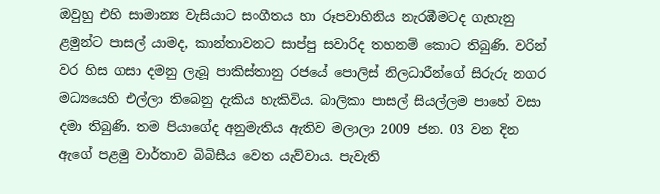ඔවුහු එහි සාමාන්‍ය වැසියාට සංගීතය හා රූපවාහිනිය නැරඹීමටද ගැහැනු ළමුන්ට පාසල් යාමද, කාන්තාවනට සාප්පු සවාරිද තහනම් කොට තිබුණි. වරින් වර හිස ගසා දමනු ලැබූ පාකිස්තානු රජයේ ‍පොලිස් නිලධාරීන්ගේ සිරුරු නගර මධ්‍යයෙහි එල්ලා තිබෙනු දැකිය හැකිවිය. බාලිකා පාසල් සියල්ලම පාහේ වසා දමා තිබුණි. තම පියාගේද අනුමැතිය ඇතිව මලාලා 2009 ජන. 03 වන දින ඇගේ පළමු වාර්තාව බිබිසීය වෙත යැව්වාය. පැවැති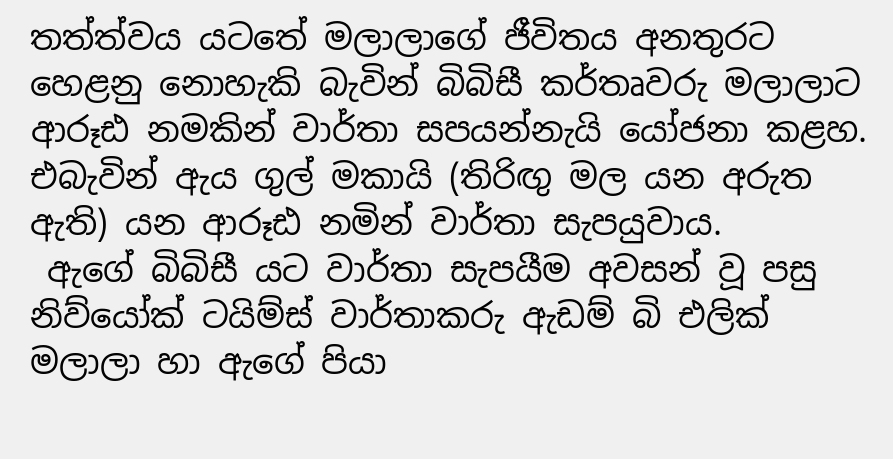තත්ත්වය යටතේ මලාලාගේ ජීවිතය අනතුරට හෙළනු නොහැකි බැවින් බිබිසී කර්තෘවරු මලාලාට ආරූඪ නමකින් වාර්තා සපයන්නැයි යෝජනා කළහ. එබැවින් ඇය ගුල් මකායි (තිරිඟු මල යන අරුත ඇති) යන ආරූඪ නමින් වාර්තා සැපයුවාය.
 ඇගේ බිබිසී යට වාර්තා සැපයීම අවසන් වූ පසු නිව්යෝක් ටයිම්ස් වාර්තාකරු ඇඩම් බි එලික් මලාලා හා ඇගේ පියා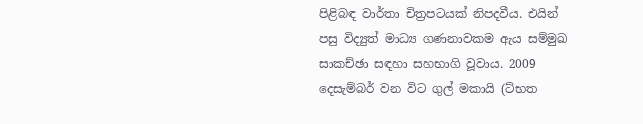පිළිබඳ වාර්තා චිත්‍රපටයක් නිපදවීය. එයින් පසු විද්‍යුත් මාධ්‍ය ගණනාවකම ඇය සම්මුඛ සාකච්ඡා සඳහා සහභාගි වූවාය. 2009 දෙසැම්බර් වන විට ගුල් මකායි (ට්භත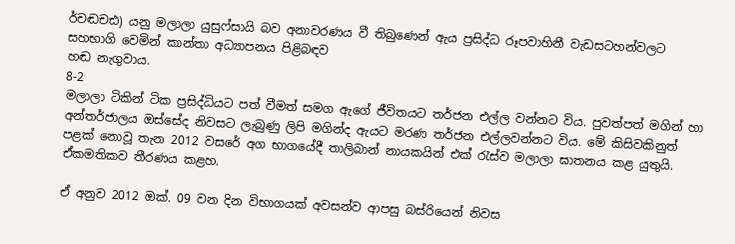ර්චඬචඪ) යනු මලාලා යුසුෆ්සායි බව අනාවරණය වී තිබුණෙන් ඇය ප්‍රසිද්ධ රූපවාහිනී වැඩසටහන්වලට සහභාගි වෙමින් කාන්තා අධ්‍යාපනය පිළිබඳව
හඬ නැගුවාය.
8-2
මලාලා ටිකින් ටික ප්‍රසිද්ධියට පත් වීමත් සමග ඇගේ ජීවිතයට තර්ජන එල්ල වන්නට විය. පුවත්පත් මගින් හා අන්තර්ජාලය ඔස්සේද නිවසට ලැබුණු ලිපි මගින්ද ඇයට මරණ තර්ජන එල්ලවන්නට විය. මේ කිසිවකිනුත් පළක් නොවූ තැන 2012 වසරේ අග භාගයේදී තාලිබාන් නායකයින් එක් රැස්ව මලාලා ඝාතනය කළ යුතුයි. ඒකමතිකව තීරණය කළහ.

ඒ අනුව 2012 ඔක්. 09 වන දින විභාගයක් අවසන්ව ආපසු බස්රියෙන් නිවස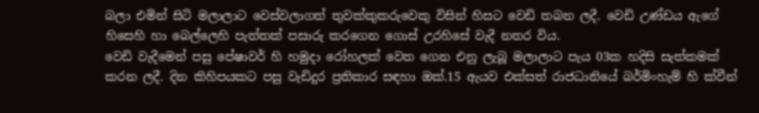බලා එමින් සිටි මලාලාට වෙස්වලාගත් තුවක්කුකරුවෙකු විසින් හිසට වෙඩි තබන ලදී. වෙඩි උණ්ඩය ඇගේ හිසෙහි හා බෙල්ලෙහි පැත්තක් පසාරු කරගෙන ගොස් උරහිසේ වැදී නතර විය.
වෙඩි වැදීමෙන් පසු පේෂාවර් හි හමුදා රෝහලක් වෙත ගෙන එනු ලැබූ මලාලාට පැය 03ක හදිසි සැත්කමක් කරන ලදී. දින කිහිපයකට පසු වැඩිදුර ප්‍රතිකාර සඳහා ඔක්.15 ඇයව එක්සත් රාජධානියේ බර්මිංහැම් හි ක්වීන්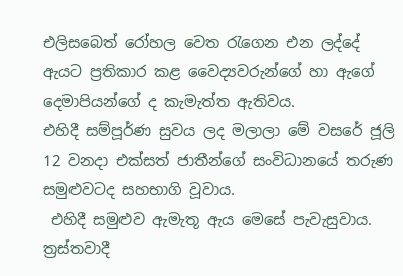එලිසබෙත් රෝහල වෙත රැගෙන එන ලද්දේ ඇයට ප්‍රතිකාර කළ වෛද්‍යවරුන්ගේ හා ඇගේ දෙමාපියන්ගේ ද කැමැත්ත ඇතිවය.
එහිදී සම්පූර්ණ සුවය ලද මලාලා මේ වසරේ ජූලි 12 වනදා එක්සත් ජාතීන්ගේ සංවිධානයේ තරුණ සමුළුවටද සහභාගි වූවාය.
 එහිදී සමුළුව ඇමැතූ ඇය මෙසේ පැවැසුවාය. ත්‍රස්තවාදී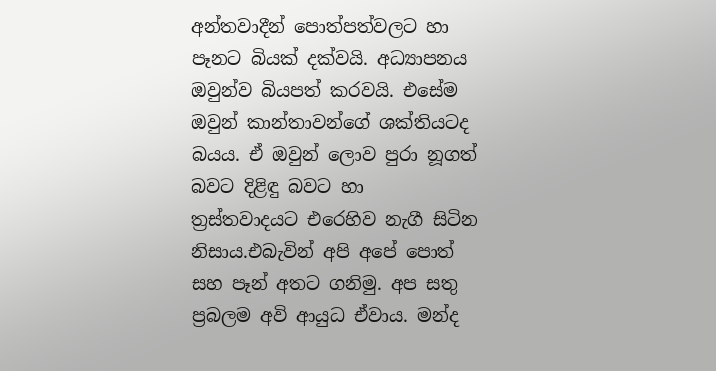අන්තවාදීන් ‍පොත්පත්වලට හා පෑනට බියක් දක්වයි. අධ්‍යාපනය ඔවුන්ව බියපත් කරවයි. එසේම ඔවුන් කාන්තාවන්ගේ ශක්තියටද බයය. ඒ ඔවුන් ලොව පුරා නූගත් බවට දිළිඳු බවට හා ත්‍රස්තවාදයට එරෙහිව නැගී සිටින නිසාය.එබැවින් අපි අපේ ‍පොත් සහ පෑන් අතට ගනිමු. අප සතු ප්‍රබලම අවි ආයුධ ඒවාය. මන්ද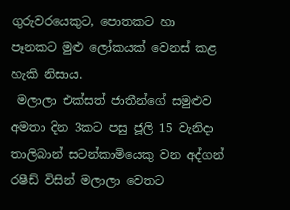ගුරුවරයෙකුට, පොතකට හා පෑනකට මුළු ලෝකයක් වෙනස් කළ හැකි නිසාය.
 මලාලා එක්සත් ජාතීන්ගේ සමුළුව අමතා දින 3කට පසු ජූලි 15 වැනිදා තාලිබාන් සටන්කාමියෙකු වන අද්ගන් රෂීඩ් විසින් මලාලා වෙතට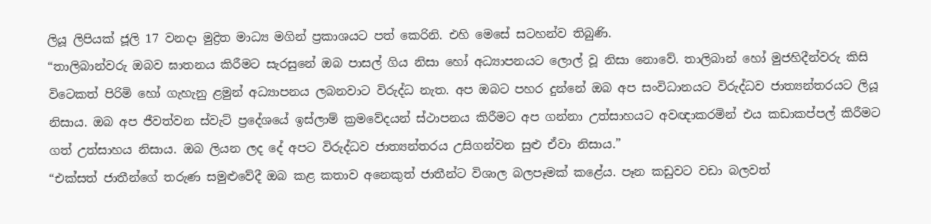ලියූ ලිපියක් ජූලි 17 වනදා මුද්‍රිත මාධ්‍ය මගින් ප්‍රකාශයට පත් කෙරිනි. එහි මෙසේ සටහන්ව තිබුණි.
“තාලිබාන්වරු ඔබව ඝාතනය කිරීමට සැරසුනේ ඔබ පාසල් ගිය නිසා හෝ අධ්‍යාපනයට ලොල් වූ නිසා නොවේ. තාලිබාන් හෝ මුජහිදීන්වරු කිසි විටෙකත් පිරිමි හෝ ගැහැනු ළමුන් අධ්‍යාපනය ලබනවාට විරුද්ධ නැත. අප ඔබට පහර දුන්නේ ඔබ අප සංවිධානයට විරුද්ධව ජාත්‍යන්තරයට ලියූ නිසාය. ඔබ අප ජීවත්වන ස්වැට් ප්‍රදේශයේ ඉස්ලාම් ක්‍රමවේදයන් ස්ථාපනය කිරීමට අප ගන්නා උත්සාහයට අවඥාකරමින් එය කඩාකප්පල් කිරීමට ගත් උත්සාහය නිසාය. ඔබ ලියන ලද දේ අපට විරුද්ධව ජාත්‍යන්තරය උසිගන්වන සුළු ඒවා නිසාය.”
“එක්සත් ජාතීන්ගේ තරුණ සමුළුවේදී ඔබ කළ කතාව අනෙකුත් ජාතීන්ට විශාල බලපෑමක් කළේය. පෑන කඩුවට වඩා බලවත්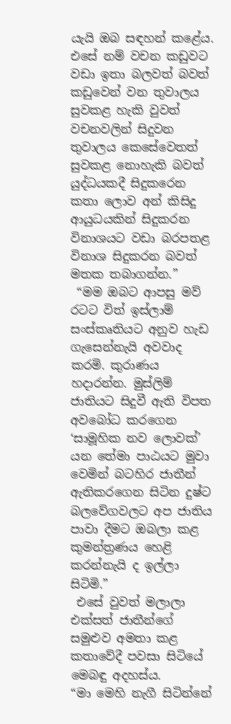යැයි ඔබ සඳහන් කළේය. එසේ නම් වචන කඩුවට වඩා ඉතා බලවත් බවත් කඩුවෙන් වන තුවාලය සුවකළ හැකි වුවත් වචනවලින් සිදුවන තුවාලය කෙසේවෙතත් සුවකළ නොහැකි බවත් යුද්ධයකදී සිදුකරෙන කතා ලොව අන් කිසිදු ආයුධයකින් සිදුකරන විනාශයට වඩා බරපතළ විනාශ සිදුකරන බවත් මතක තබාගන්න.”
 “මම ඔබට ආපසු මව් රටට විත් ඉස්ලාම් සංස්කෘතියට අනුව හැඩ ගැසෙන්නැයි අවවාද කරමි. කුරාණය හදාරන්න. මුස්ලිම් ජාතියට සිදුවී ඇති විපත අවබෝධ කරගෙන ‘සාමූහික නව ලොවක්’ යන තේමා පාඨයට මුවා වෙමින් බටහිර ජාතීන් ඇතිකරගෙන සිටින දුෂ්ට බලවේගවලට අප ජාතිය පාවා දීමට ඔබලා කළ කුමන්ත්‍රණය හෙළි කරන්නැයි ද ඉල්ලා සිටිමි.”
 එසේ වුවත් මලාලා එක්සත් ජාතීන්ගේ සමුළුව අමතා කළ කතාවේදී පවසා සිටියේ මෙබඳු අදහස්ය.
“මා මෙහි නැගී සිටින්නේ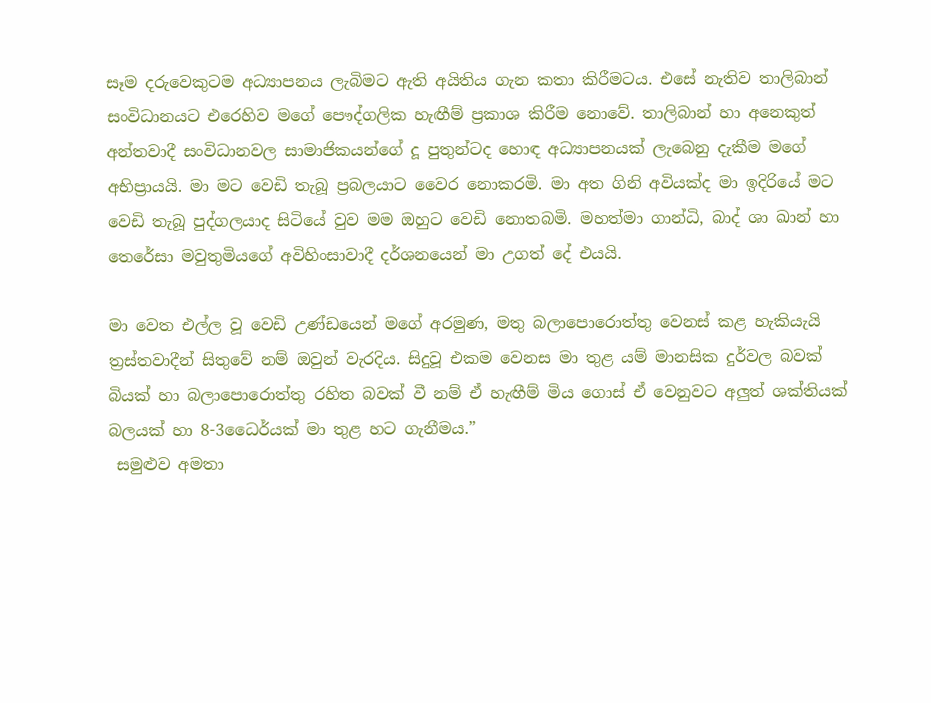සෑම දරුවෙකුටම අධ්‍යාපනය ලැබිමට ඇති අයිතිය ගැන කතා කිරීමටය. එසේ නැතිව තාලිබාන් සංවිධානයට එරෙහිව මගේ පෞද්ගලික හැඟීම් ප්‍රකාශ කිරීම නොවේ. තාලිබාන් හා අනෙකුත් අන්තවාදී සංවිධානවල සාමාජිකයන්ගේ දූ පුතුන්ටද හොඳ අධ්‍යාපනයක් ලැබෙනු දැකීම මගේ අභිප්‍රායයි. මා මට වෙඩි තැබූ ප්‍රබලයාට වෛර නොකරමි. මා අත ගිනි අවියක්ද මා ඉදිරියේ මට වෙඩි තැබූ පුද්ගලයාද සිටියේ වුව මම ඔහුට වෙඩි නොතබමි. මහත්මා ගාන්ධි, බාද් ශා ඛාන් හා තෙරේසා මවුතුමියගේ අවිහිංසාවාදී දර්ශනයෙන් මා උගත් දේ එයයි.

මා වෙත එල්ල වූ වෙඩි උණ්ඩයෙන් මගේ අරමුණ, මතු බලා‍පොරොත්තු වෙනස් කළ හැකියැයි ත්‍රස්තවාදීන් සිතුවේ නම් ඔවුන් වැරදිය. සිදුවූ එකම වෙනස මා තුළ යම් මානසික දුර්වල බවක් බියක් හා බලා‍පොරොත්තු රහිත බවක් වී නම් ඒ හැඟීම් මිය ගොස් ඒ වෙනුවට අලුත් ශක්තියක් බලයක් හා 8-3ධෛර්යක් මා තුළ හට ගැනීමය.”
 සමුළුව අමතා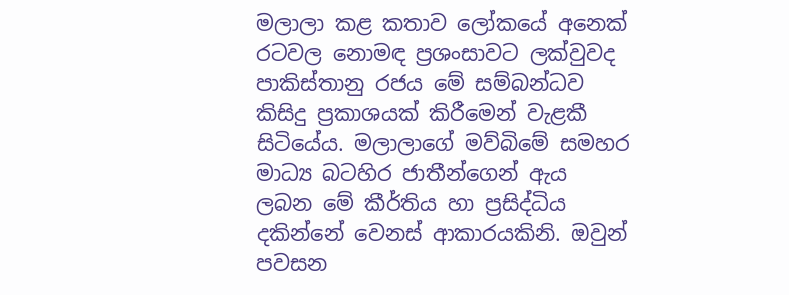මලාලා කළ කතාව ලෝකයේ අනෙක් රටවල නොමඳ ප්‍රශංසාවට ලක්වුවද පාකිස්තානු රජය මේ සම්බන්ධව කිසිදු ප්‍රකාශයක් කිරීමෙන් වැළකී සිටියේය. මලාලාගේ මව්බිමේ සමහර මාධ්‍ය බටහිර ජාතීන්ගෙන් ඇය ලබන මේ කීර්තිය හා ප්‍රසිද්ධිය දකින්නේ වෙනස් ආකාරයකිනි. ඔවුන් පවසන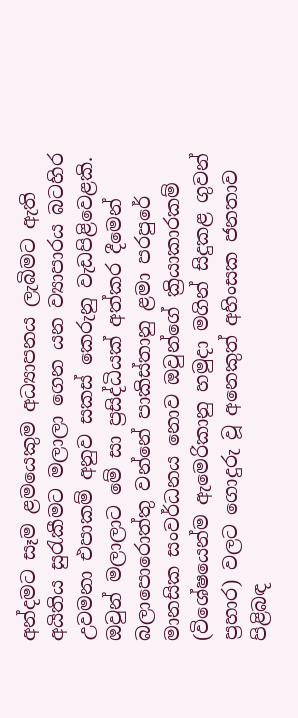අන්දමට සෑම ළමයෙකුම අධ්‍යාපනය ලැබිමට ඇති අයිතිය සුරැකීමට මලාලා ගෙන යන ව්‍යාපාරය බටහිර උවමනා එපාකම් අනුව සකස් කෙරුනු වැඩපිළිවෙළකි. ඔවුන් මලාලාට මේ සා ප්‍රසිද්ධියක් අත්කර දීමෙන් බලා‍පොරොත්තු වන්නේ පාකිස්තානු ළමා පරපුරේ මානසික සංවර්ධනය නොව ඔවුන්ගේ ක්‍රියාකාරකම් (විශේෂයෙන්ම ඇමෙරිකානු හමුදා මගින් සිදුකළ ගුවන් ප්‍රහාර) වලට ගොදුරු වූ අනෙකුත් අහිංසක ජනතාව පිළිබඳ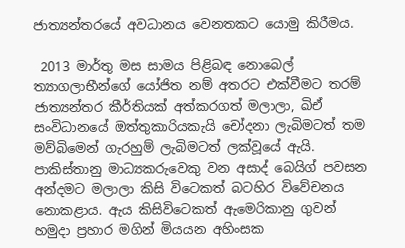ජාත්‍යන්තරයේ අවධානය වෙනතකට යොමු කිරීමය.

 2013 මාර්තු මස සාමය පිළිබඳ නොබෙල් ත්‍යාගලාභීන්ගේ යෝජිත නම් අතරට එක්වීමට තරම් ජාත්‍යන්තර කීර්තියක් අත්කරගත් මලාලා, ඛිඒ සංවිධානයේ ඔත්තුකාරියකැයි චෝදනා ලැබිමටත් තම මව්බිමෙන් ගැරහුම් ලැබිමටත් ලක්වූයේ ඇයි. පාකිස්තානු මාධ්‍යකරුවෙකු වන අසාද් බෙයිග් පවසන අන්දමට මලාලා කිසි විටෙකත් බටහිර විවේචනය නොකළාය. ඇය කිසිවිටෙකත් ඇමෙරිකානු ගුවන් හමුදා ප්‍රහාර මගින් මියයන අහිංසක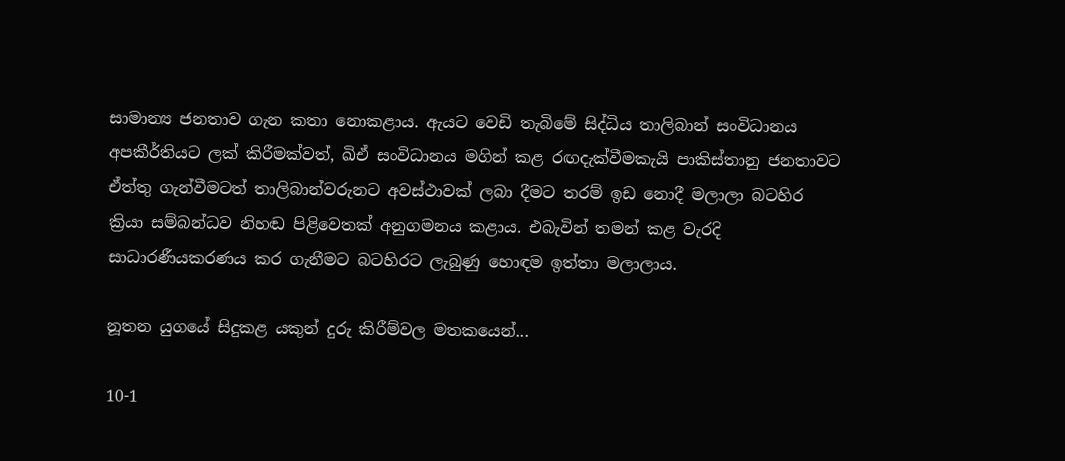සාමාන්‍ය ජනතාව ගැන කතා නොකළාය. ඇයට වෙඩි තැබිමේ සිද්ධිය තාලිබාන් සංවිධානය අපකීර්තියට ලක් කිරීමක්වත්, ඛිඒ සංවිධානය මගින් කළ රඟදැක්වීමකැයි පාකිස්තානු ජනතාවට ඒත්තු ගැන්වීමටත් තාලිබාන්වරුනට අවස්ථාවක් ලබා දීමට තරම් ඉඩ නොදී මලාලා බටහිර ක්‍රියා සම්බන්ධව නිහඬ පිළිවෙතක් අනුගමනය කළාය. එබැවින් තමන් කළ වැරදි සාධාරණීයකරණය කර ගැනීමට බටහිරට ලැබුණු හොඳම ඉත්තා මලාලාය.

නූතන යුගයේ සිදුකළ යකුන් දුරු කිරීම්වල මතකයෙන්...

10-1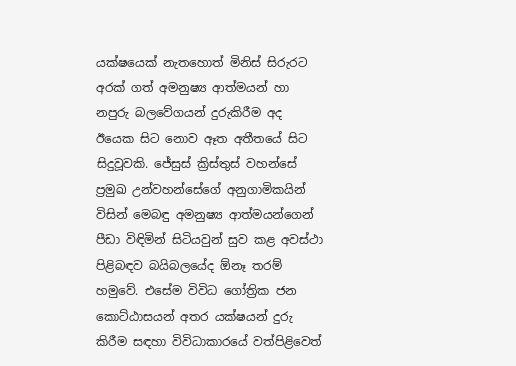යක්ෂයෙක් නැතහොත් මිනිස් සිරුරට අරක් ගත් අමනුෂ්‍ය ආත්මයන් හා නපුරු බලවේගයන් දුරුකිරීම අද ඊයෙක සිට නොව ඈත අතීතයේ සිට සිදුවූවකි. ජේසුස් ක්‍රිස්තුස් වහන්සේ ප්‍රමුඛ උන්වහන්සේගේ අනුගාමිකයින් විසින් මෙබඳු අමනුෂ්‍ය ආත්මයන්ගෙන් පීඩා විඳිමින් සිටියවුන් සුව කළ අවස්ථා පිළිබඳව බයිබලයේද ඕනෑ තරම් හමුවේ. එසේම විවිධ ගෝත්‍රික ජන කොට්ඨාසයන් අතර යක්ෂයන් දුරු කිරීම සඳහා විවිධාකාරයේ වත්පිළිවෙත්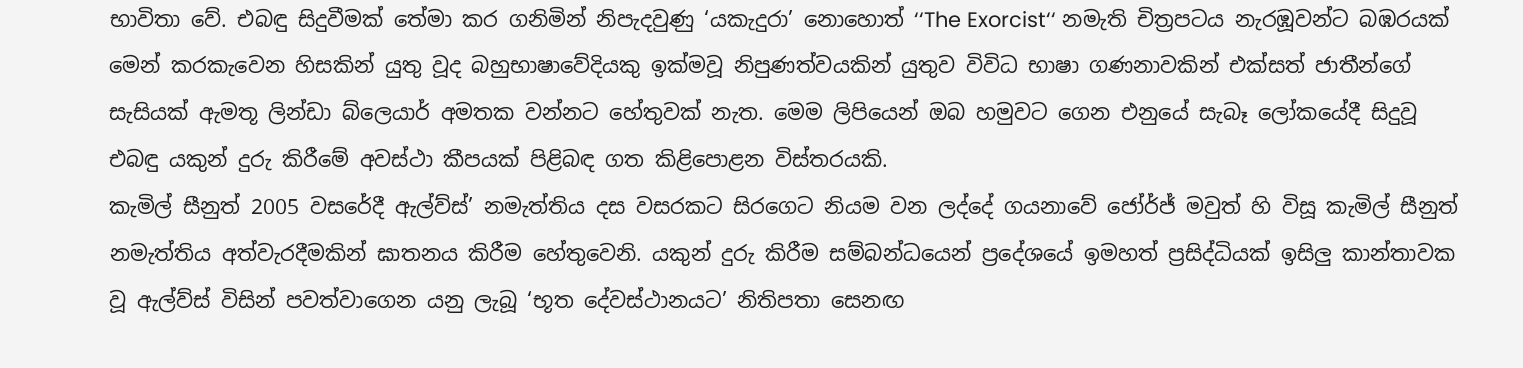භාවිතා වේ. එබඳු සිදුවීමක් තේමා කර ගනිමින් නිපැදවුණු ‘යකැදුරා’ නොහොත් ‘‘The Exorcist‘‘ නමැති චිත්‍රපටය නැරඹූවන්ට බඹරයක් මෙන් කරකැවෙන හිසකින් යුතු වූද බහුභාෂාවේදියකු ඉක්මවූ නිපුණත්වයකින් යුතුව විවිධ භාෂා ගණනාවකින් එක්සත් ජාතීන්ගේ සැසියක් ඇමතූ ලින්ඩා බ්ලෙයාර් අමතක වන්නට හේතුවක් නැත. මෙම ලිපියෙන් ඔබ හමුවට ගෙන එනුයේ සැබෑ ලෝකයේදී සිදුවූ එබඳු යකුන් දුරු කිරීමේ අවස්ථා කීපයක් පිළිබඳ ගත කිළි‍පොළන විස්තරයකි.
කැමිල් සීනුත් 2005 වසරේදී ඇල්ව්ස්’ නමැත්තිය දස වසරකට සිරගෙට නියම වන ලද්දේ ගයනාවේ ජෝර්ජ් මවුත් හි විසූ කැමිල් සීනුත් නමැත්තිය අත්වැරදීමකින් ඝාතනය කිරීම හේතුවෙනි. යකුන් දුරු කිරීම සම්බන්ධයෙන් ප්‍රදේශයේ ඉමහත් ප්‍රසිද්ධියක් ඉසිලු කාන්තාවක වූ ඇල්ව්ස් විසින් පවත්වාගෙන යනු ලැබූ ‘භූත දේවස්ථානයට’ නිතිපතා සෙනඟ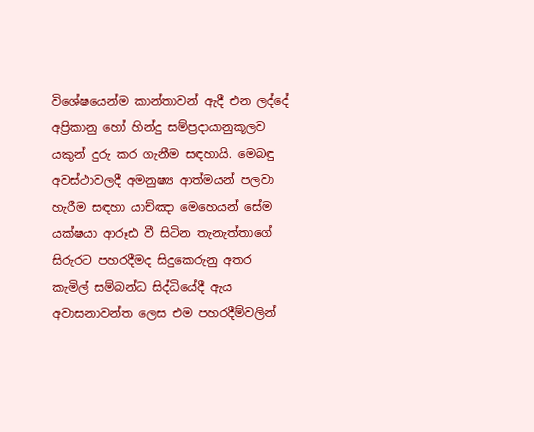විශේෂයෙන්ම කාන්තාවන් ඇදී එන ලද්දේ අප්‍රිකානු හෝ හින්දු සම්ප්‍රදායානුකූලව යකුන් දුරු කර ගැනීම සඳහායි. මෙබඳු අවස්ථාවලදී අමනුෂ්‍ය ආත්මයන් පලවා හැරීම සඳහා යාච්ඤා මෙහෙයන් සේම යක්ෂයා ආරූඪ වී සිටින තැනැත්තාගේ සිරුරට පහරදීමද සිදුකෙරුනු අතර කැමිල් සම්බන්ධ සිද්ධියේදී ඇය අවාසනාවන්ත ලෙස එම පහරදීම්වලින්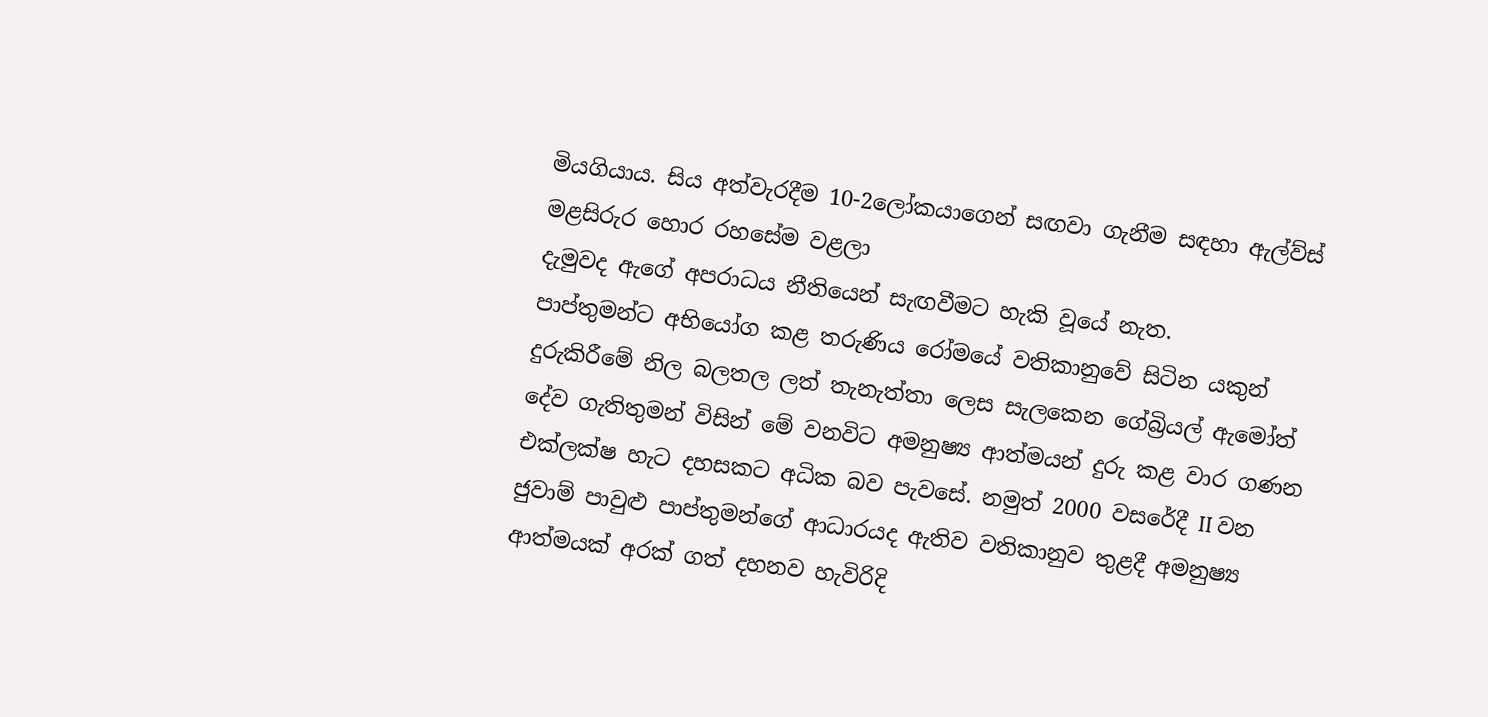මියගියාය. සිය අත්වැරදීම 10-2ලෝකයාගෙන් සඟවා ගැනීම සඳහා ඇල්ව්ස් මළසිරුර හොර රහසේම වළලා
දැමුවද ඇගේ අපරාධය නීතියෙන් සැඟවීමට හැකි වූයේ නැත.
පාප්තුමන්ට අභියෝග කළ තරුණිය රෝමයේ වතිකානුවේ සිටින යකුන් දුරුකිරීමේ නිල බලතල ලත් තැනැත්තා ලෙස සැලකෙන ගේබ්‍රියල් ඇමෝත් දේව ගැතිතුමන් විසින් මේ වනවිට අමනුෂ්‍ය ආත්මයන් දුරු කළ වාර ගණන එක්ලක්ෂ හැට දහසකට අධික බව පැවසේ. නමුත් 2000 වසරේදී II වන ජුවාම් පාවුළු පාප්තුමන්ගේ ආධාරයද ඇතිව වතිකානුව තුළදී අමනුෂ්‍ය ආත්මයක් අරක් ගත් දහනව හැවිරිදි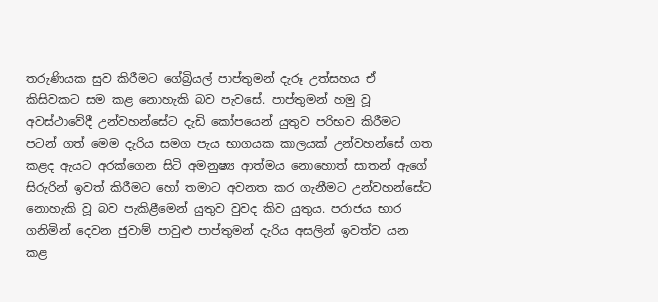තරුණියක සුව කිරීමට ගේබ්‍රියල් පාප්තුමන් දැරූ උත්සහය ඒ කිසිවකට සම කළ නොහැකි බව පැවසේ. පාප්තුමන් හමු වූ අවස්ථාවේදී උන්වහන්සේට දැඩි කෝපයෙන් යුතුව පරිභව කිරීමට පටන් ගත් මෙම දැරිය සමග පැය භාගයක කාලයක් උන්වහන්සේ ගත කළද ඇයට අරක්ගෙන සිටි අමනුෂ්‍ය ආත්මය නොහොත් සාතන් ඇගේ සිරුරින් ඉවත් කිරීමට හෝ තමාට අවනත කර ගැනීමට උන්වහන්සේට නොහැකි වූ බව පැකිළීමෙන් යුතුව වුවද කිව යුතුය. පරාජය භාර ගනිමින් දෙවන ජුවාම් පාවුළු පාප්තුමන් දැරිය අසලින් ඉවත්ව යන කළ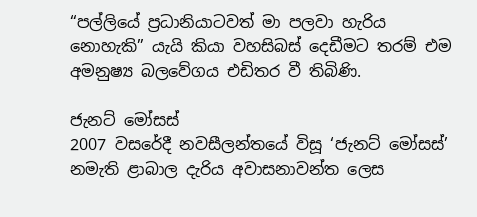“පල්ලියේ ප්‍රධානියාටවත් මා පලවා හැරිය නොහැකි” යැයි කියා වහසිබස් දෙඩීමට තරම් එම අමනුෂ්‍ය බලවේගය එඩිතර වී තිබිණි.

ජැනට් මෝසස්
2007 වසරේදී නවසීලන්තයේ විසූ ‘ජැනට් මෝසස්’ නමැති ළාබාල දැරිය අවාසනාවන්ත ලෙස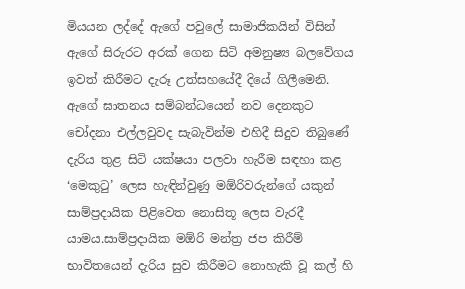මියයන ලද්දේ ඇගේ පවු‍ලේ සාමාජිකයින් විසින් ඇගේ සිරුරට අරක් ගෙන සිටි අමනුෂ්‍ය බලවේගය ඉවත් කිරීමට දැරූ උත්සහයේදී දියේ ගිලීමෙනි. ඇගේ ඝාතනය සම්බන්ධයෙන් නව දෙනකුට චෝදනා එල්ලවුවද සැබැවින්ම එහිදී සිදුව තිබුණේ දැරිය තුළ සිටි යක්ෂයා පලවා හැරීම සඳහා කළ ‘මෙකුටු’ ලෙස හැඳින්වුණු මඕරිවරුන්ගේ යකුන් සාම්ප්‍රදායික පිළිවෙත නොසිතූ ලෙස වැරදී යාමය.සාම්ප්‍රදායික මඕරි මන්ත්‍ර ජප කිරීම් භාවිතයෙන් දැරිය සුව කිරීමට නොහැකි වූ කල් හි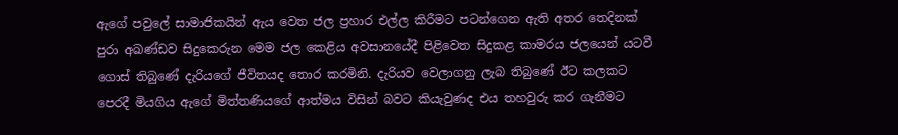ඇගේ පවු‍ලේ සාමාජිකයින් ඇය වෙත ජල ප්‍රහාර එල්ල කිරීමට පටන්ගෙන ඇති අතර තෙදිනක් පුරා අඛණ්ඩව සිදුකෙරුන මෙම ජල කෙළිය අවසානයේදී පිළිවෙත සිදුකළ කාමරය ජලයෙන් යටවී ගොස් තිබුණේ දැරියගේ ජීවිතයද තොර කරමිනි. දැරියව වෙලාගනු ලැබ තිබුණේ ඊට කලකට පෙරදී මියගිය ඇගේ මිත්තණියගේ ආත්මය විසින් බවට කියැවුණද එය තහවුරු කර ගැනීමට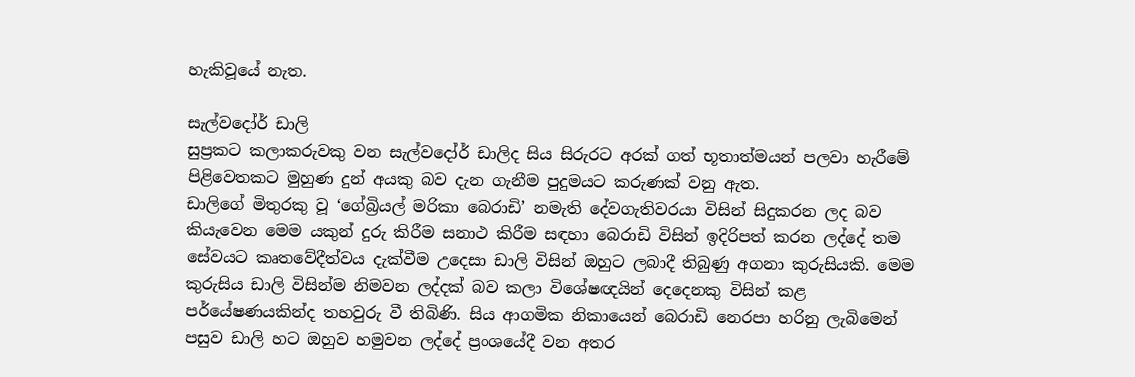හැකිවූයේ නැත.

සැල්වදෝර් ඩාලි
සුප්‍රකට කලාකරුවකු වන සැල්වදෝර් ඩාලිද සිය සිරුරට අරක් ගත් භූතාත්මයන් පලවා හැරීමේ පිළිවෙතකට මුහුණ දුන් අයකු බව දැන ගැනීම පුදුමයට කරුණක් වනු ඇත.
ඩාලිගේ මිතුරකු වූ ‘ගේබ්‍රියල් මරිකා බෙරාඩි’ නමැති දේවගැතිවරයා විසින් සිදුකරන ලද බව කියැවෙන මෙම යකුන් දුරු කිරීම සනාථ කිරීම සඳහා බෙරාඩි විසින් ඉදිරිපත් කරන ලද්දේ තම සේවයට කෘතවේදීත්වය දැක්වීම උදෙසා ඩාලි විසින් ඔහුට ලබාදී තිබුණු අගනා කුරුසියකි. මෙම කුරුසිය ඩාලි විසින්ම නිමවන ලද්දක් බව කලා විශේෂඥයින් දෙදෙනකු විසින් කළ පර්යේෂණයකින්ද තහවුරු වී තිබිණි. සිය ආගමික නිකායෙන් බෙරාඩි නෙරපා හරිනු ලැබිමෙන් පසුව ඩාලි හට ඔහුව හමුවන ලද්දේ ප්‍රංශයේදී වන අතර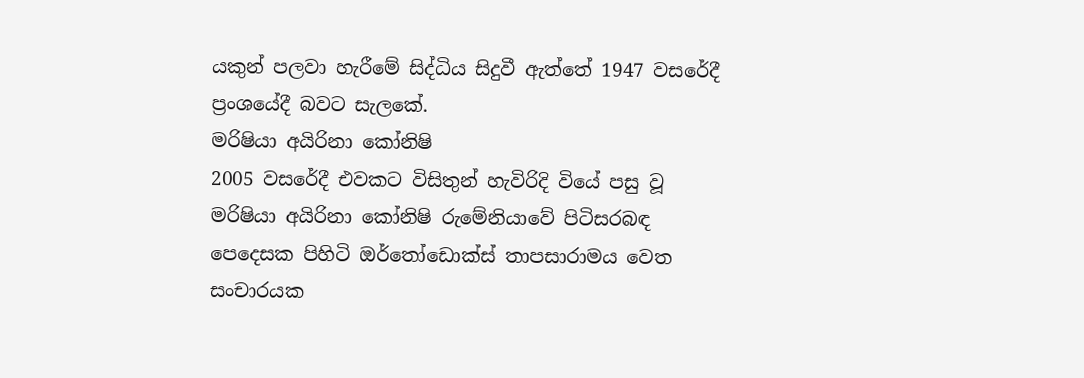යකුන් පලවා හැරීමේ සිද්ධිය සිදුවී ඇත්තේ 1947 වසරේදී ප්‍රංශයේදී බවට සැලකේ.
මරිෂියා අයිරිනා කෝනිෂි
2005 වසරේදී එවකට විසිතුන් හැවිරිදි වියේ පසු වූ මරිෂියා අයිරිනා කෝනිෂි රුමේනියාවේ පිටිසරබඳ පෙදෙසක පිහිටි ඔර්තෝඩොක්ස් තාපසාරාමය වෙත සංචාරයක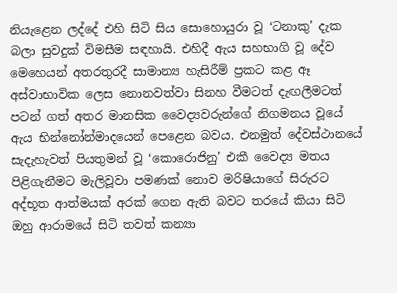නියැළෙන ලද්දේ එහි සිටි සිය සොහොයුරා වූ ‘ටනාකු’ දැක බලා සුවදුක් විමසීම සඳහායි. එහිදී ඇය සහභාගි වූ දේව මෙහෙයන් අතරතුරදී සාමාන්‍ය හැසිරීම් ප්‍රකට කළ ඈ අස්වාභාවික ලෙස නොනවත්වා සිනහ වීමටත් දැඟලීමටත් පටන් ගත් අතර මානසික වෛද්‍යවරුන්ගේ නිගමනය වූයේ ඇය භින්නෝන්මාදයෙන් පෙළෙන බවය. එනමුත් දේවස්ථානයේ සැදැහැවත් පියතුමන් වූ ‘කොරොජිනු’ එකී වෛද්‍ය මතය පිළිගැනීමට මැලිවූවා පමණක් නොව මරිෂියාගේ සිරුරට අද්භූත ආත්මයක් අරක් ගෙන ඇති බවට තරයේ කියා සිටි ඔහු ආරාමයේ සිටි තවත් කන්‍යා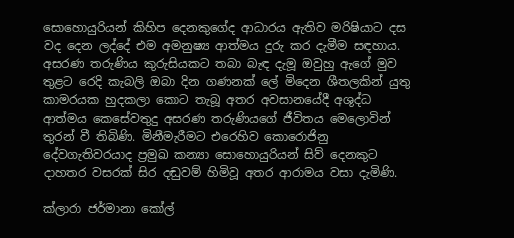සොහොයුරියන් කිහිප දෙනකුගේද ආධාරය ඇතිව මරිෂියාට දස වද දෙන ලද්දේ එම අමනුෂ්‍ය ආත්මය දුරු කර දැමීම සඳහාය. අසරණ තරුණිය කුරුසියකට තබා බැඳ දැමූ ඔවුහු ඇගේ මුව තුළට රෙදි කැබලි ඔබා දින ගණනක් ‍ලේ මිදෙන ශීතලකින් යුතු කාමරයක හුදකලා කොට තැබූ අතර අවසානයේදී අශුද්ධ ආත්මය කෙසේවතුදු අසරණ තරුණියගේ ජීවිතය මෙලොවින් තුරන් වී තිබිණි. මිනීමැරීමට එරෙහිව කොරොජිනු දේවගැතිවරයාද ප්‍රමුඛ කන්‍යා සොහොයුරියන් සිව් දෙනකුට දාහතර වසරක් සිර දඬුවම් හිමිවූ අතර ආරාමය වසා දැමිණි.

ක්ලාරා ජර්මානා කෝල්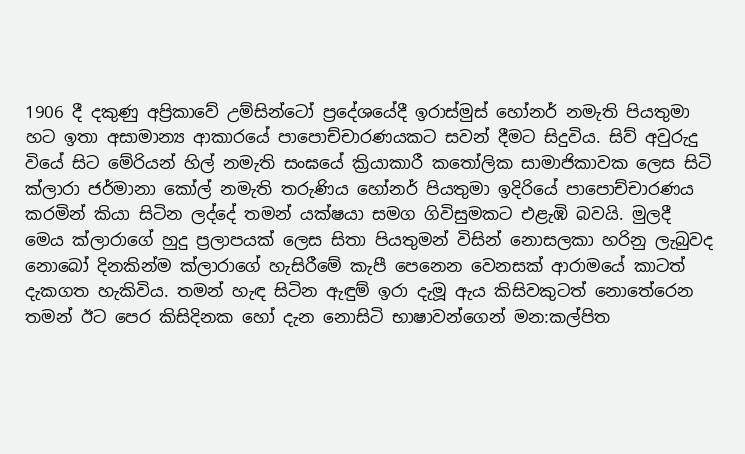1906 දී දකුණු අප්‍රිකාවේ උම්සින්ටෝ ප්‍රදේශයේදී ඉරාස්මුස් හෝනර් නමැති පියතුමා හට ඉතා අසාමාන්‍ය ආකාරයේ පා‍පොච්චාරණයකට සවන් දීමට සිදුවිය. සිව් අවුරුදු වියේ සිට මේරියන් හිල් නමැති සංඝයේ ක්‍රියාකාරී කතෝලික සාමාජිකාවක ලෙස සිටි ක්ලාරා ජර්මානා කෝල් නමැති තරුණිය හෝනර් පියතුමා ඉදිරියේ පා‍පොච්චාරණය කරමින් කියා සිටින ලද්දේ තමන් යක්ෂයා සමග ගිවිසුමකට එළැඹි බවයි. මුලදී මෙය ක්ලාරාගේ හුදු ප්‍රලාපයක් ලෙස සිතා පියතුමන් විසින් නොසලකා හරිනු ලැබුවද නොබෝ දිනකින්ම ක්ලාරාගේ හැසිරීමේ කැපී පෙනෙන වෙනසක් ආරාමයේ කාටත් දැකගත හැකිවිය. තමන් හැඳ සිටින ඇඳුම් ඉරා දැමූ ඇය කිසිවකුටත් නොතේරෙන තමන් ඊට පෙර කිසිදිනක හෝ දැන නොසිටි භාෂාවන්ගෙන් මන:කල්පිත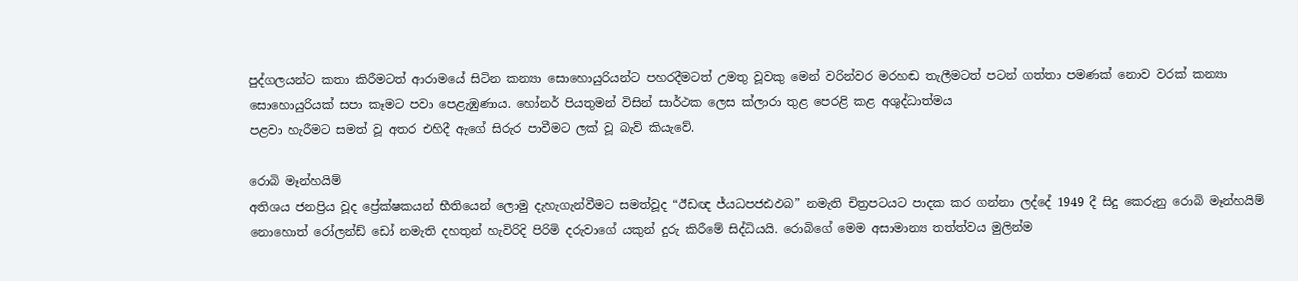පුද්ගලයන්ට කතා කිරීමටත් ආරාමයේ සිටින කන්‍යා සොහොයුරියන්ට පහරදීමටත් උමතු වූවකු මෙන් වරින්වර මරහඬ තැලීමටත් පටන් ගත්තා පමණක් නොව වරක් කන්‍යා සොහොයුරියක් සපා කෑමට පවා පෙළැඹුණාය. හෝනර් පියතුමන් විසින් සාර්ථක ලෙස ක්ලාරා තුළ පෙරළි කළ අශුද්ධාත්මය
පළවා හැරීමට සමත් වූ අතර එහිදී ඇගේ සිරුර පාවීමට ලක් වූ බැව් කියැවේ.

රොබි මෑන්හයිම්
අතිශය ජනප්‍රිය වූද ප්‍රේක්ෂකයන් භීතියෙන් ලොමු දැහැගැන්වීමට සමත්වූද “ඊඩඥ ජ්යධපජඪඵබ” නමැති චිත්‍රපටයට පාදක කර ගන්නා ලද්දේ 1949 දී සිදු කෙරුනු රොබි මෑන්හයිම් නොහොත් රෝලන්ඩ් ඩෝ නමැති දහතුන් හැවිරිදි පිරිමි දරුවාගේ යකුන් දුරු කිරීමේ සිද්ධියයි. රොබිගේ මෙම අසාමාන්‍ය තත්ත්වය මුලින්ම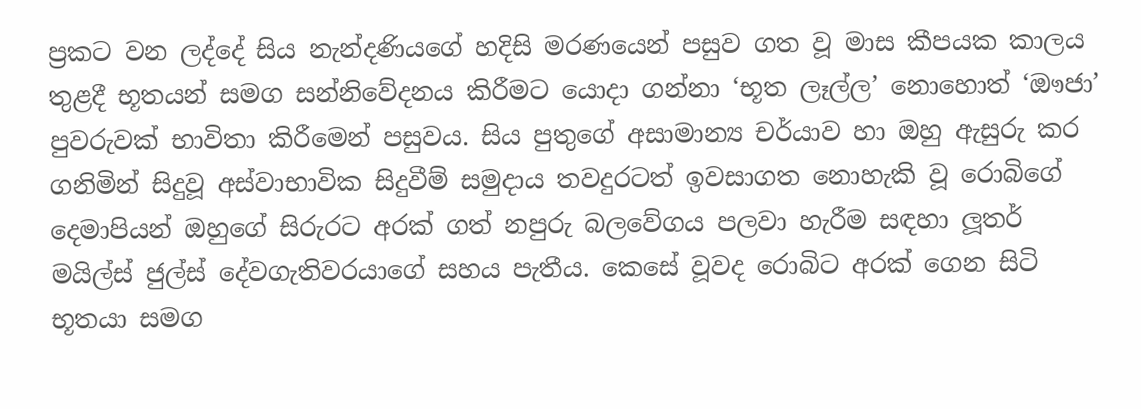ප්‍රකට වන ලද්දේ සිය නැන්දණියගේ හදිසි මරණයෙන් පසුව ගත වූ මාස කීපයක කාලය තුළදී භූතයන් සමග සන්නිවේදනය කිරීමට යොදා ගන්නා ‘භූත ලෑල්ල’ නොහොත් ‘ඖජා’ පුවරුවක් භාවිතා කිරීමෙන් පසුවය. සිය පුතුගේ අසාමාන්‍ය චර්යාව හා ඔහු ඇසුරු කර ගනිමින් සිදුවූ අස්වාභාවික සිදුවීම් සමුදාය තවදුරටත් ඉවසාගත නොහැකි වූ රොබිගේ දෙමාපියන් ඔහුගේ සිරුරට අරක් ගත් නපුරු බලවේගය පලවා හැරීම සඳහා ලූතර් මයිල්ස් ජුල්ස් දේවගැතිවරයාගේ සහය පැතීය. කෙසේ වූවද රොබිට අරක් ගෙන සිටි භූතයා සමග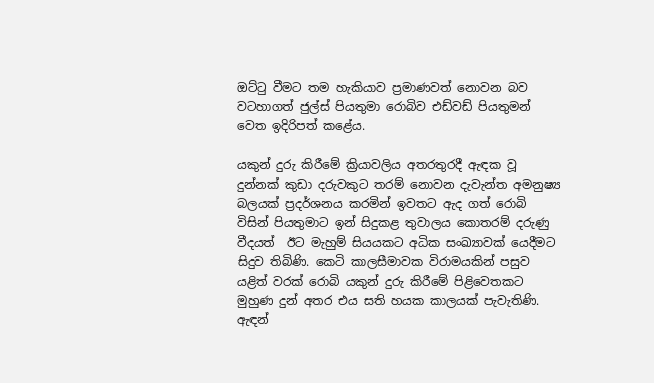ඔට්ටු වීමට තම හැකියාව ප්‍රමාණවත් නොවන බව වටහාගත් ජුල්ස් පියතුමා රොබිව එඩ්වඩ් පියතුමන් වෙත ඉදිරිපත් කළේය.

යකුන් දුරු කිරීමේ ක්‍රියාවලිය අතරතුරදී ඇඳක වූ දුන්නක් කුඩා දරුවකුට තරම් නොවන දැවැන්ත අමනුෂ්‍ය බලයක් ප්‍රදර්ශනය කරමින් ඉවතට ඇද ගත් රොබි විසින් පියතුමාට ඉන් සිදුකළ තුවාලය කොතරම් දරුණු වීදයත්  ඊට මැහුම් සියයකට අධික සංඛ්‍යාවක් යෙදීමට සිදුව තිබිණි. කෙටි කාලසීමාවක විරාමයකින් පසුව යළිත් වරක් රොබි යකුන් දුරු කිරීමේ පිළිවෙතකට මුහුණ දුන් අතර එය සති හයක කාලයක් පැවැතිණි. ඇඳන්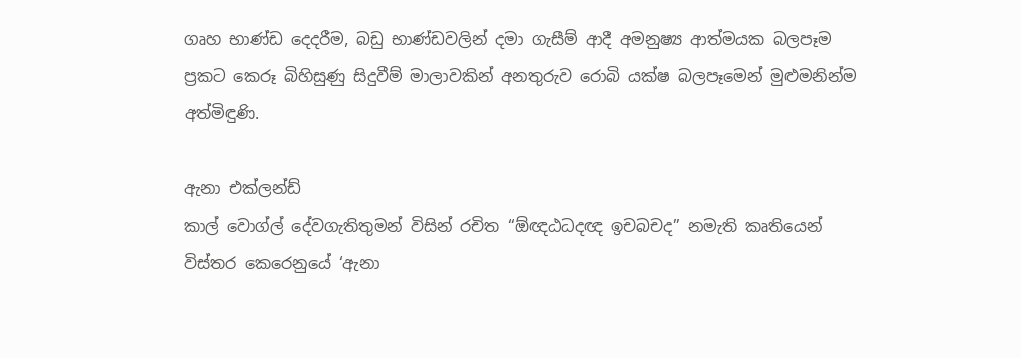ගෘහ භාණ්ඩ දෙදරීම, බඩු භාණ්ඩවලින් දමා ගැසීම් ආදී අමනුෂ්‍ය ආත්මයක බලපෑම ප්‍රකට කෙරූ බිහිසුණු සිදුවීම් මාලාවකින් අනතුරුව රොබි යක්ෂ බලපෑමෙන් මුළුමනින්ම අත්මිඳුණි.

ඇනා එක්ලන්ඩ්
කාල් වොග්ල් දේවගැතිතුමන් විසින් රචිත “ඕඥඨධදඥ ඉචබචද” නමැති කෘතියෙන් විස්තර කෙරෙනුයේ ‘ඇනා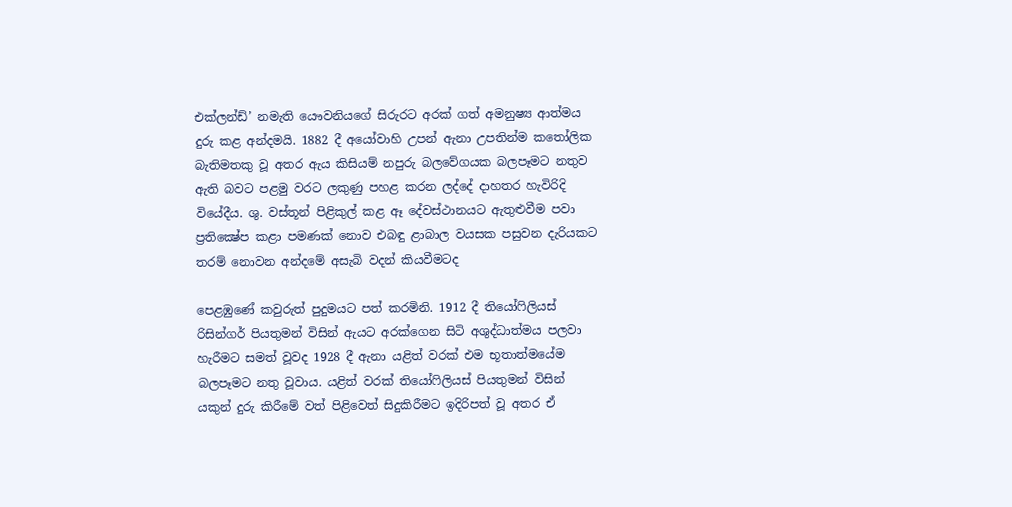එක්ලන්ඩ්’ නමැති යෞවනියගේ සිරුරට අරක් ගත් අමනුෂ්‍ය ආත්මය දුරු කළ අන්දමයි. 1882 දී අයෝවාහි උපන් ඇනා උපතින්ම කතෝලික බැතිමතකු වූ අතර ඇය කිසියම් නපුරු බලවේගයක බලපෑමට නතුව ඇති බවට පළමු වරට ලකුණු පහළ කරන ලද්දේ දාහතර හැවිරිදි වියේදීය. ශු. වස්තූන් පිළිකුල් කළ ඈ දේවස්ථානයට ඇතුළුවීම පවා ප්‍රතික්‍ෂේප කළා පමණක් නොව එබඳු ළාබාල වයසක පසුවන දැරියකට තරම් නොවන අන්දමේ අසැබි වදන් කියවීමටද

පෙළඹුණේ කවුරුත් පුදුමයට පත් කරමිනි. 1912 දී තියෝෆිලියස් රිසින්ගර් පියතුමන් විසින් ඇයට අරක්ගෙන සිටි අශුද්ධාත්මය පලවා හැරීමට සමත් වූවද 1928 දී ඇනා යළිත් වරක් එම භූතාත්මයේම බලපෑමට නතු වූවාය. යළිත් වරක් තියෝෆිලියස් පියතුමන් විසින් යකුන් දුරු කිරීමේ වත් පිළිවෙත් සිදුකිරීමට ඉදිරිපත් වූ අතර ඒ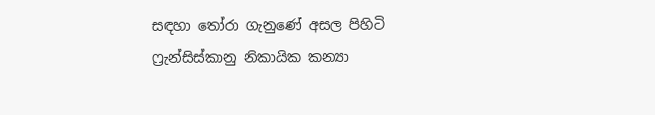සඳහා තෝරා ගැනුණේ අසල පිහිටි ෆ්‍රැන්සිස්කානු නිකායික කන්‍යා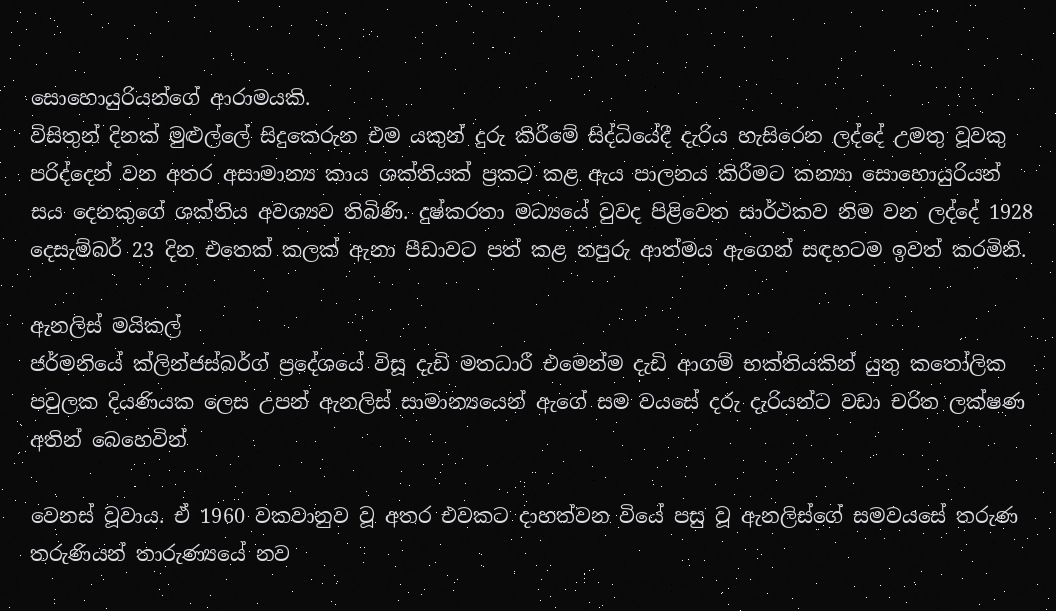සොහොයුරියන්ගේ ආරාමයකි.
විසිතුන් දිනක් මුළුල්‍ලේ සිදුකෙරුන එම යකුන් දුරු කිරීමේ සිද්ධියේදී දැරිය හැසිරෙන ලද්දේ උමතු වූවකු පරිද්දෙන් වන අතර අසාමාන්‍ය කාය ශක්තියක් ප්‍රකට කළ ඇය පාලනය කිරීමට කන්‍යා සොහොයුරියන් සය දෙනකුගේ ශක්තිය අවශ්‍යව තිබිණි. දුෂ්කරතා මධ්‍යයේ වුවද පිළිවෙත සාර්ථකව නිම වන ලද්දේ 1928 දෙසැම්බර් 23 දින එතෙක් කලක් ඇනා පීඩාවට පත් කළ නපුරු ආත්මය ඇගෙන් සඳහටම ඉවත් කරමිනි.

ඇනලිස් මයිකල්
ජර්මනියේ ක්ලින්ජස්බර්ග් ප්‍රදේශයේ විසූ දැඩි මතධාරී එමෙන්ම දැඩි ආගම් භක්තියකින් යුතු කතෝලික පවුලක දියණියක ලෙස උපන් ඇනලිස් සාමාන්‍යයෙන් ඇගේ සම වයසේ දරු දැරියන්ට වඩා චරිත ලක්ෂණ අතින් බෙහෙවින්

වෙනස් වූවාය. ඒ 1960 වකවානුව වූ අතර එවකට දාහත්වන වියේ පසු වූ ඇනලිස්ගේ සමවයසේ තරුණ තරුණියන් තාරුණ්‍යයේ නව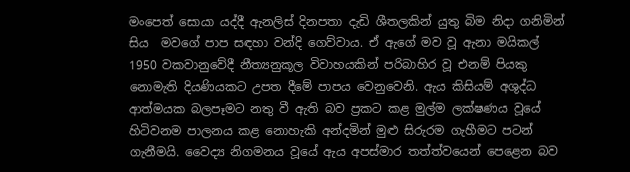මංපෙත් සොයා යද්දී ඇනලිස් දිනපතා දැඩි ශීතලකින් යුතු බිම නිදා ගනිමින් සිය  මවගේ පාප සඳහා වන්දි ගෙව්වාය. ඒ ඇගේ මව වූ ඇනා මයිකල් 1950 වකවානුවේදී නීත්‍යනුකූල විවාහයකින් පරිබාහිර වූ එනම් පියකු නොමැති දියණියකට උපත දීමේ පාපය වෙනුවෙනි. ඇය කිසියම් අශුද්ධ ආත්මයක බලපෑමට නතු වී ඇති බව ප්‍රකට කළ මුල්ම ලක්ෂණය වූයේ හිටිවනම පාලනය කළ නොහැකි අන්දමින් මුළු සිරුරම ගැහීමට පටන් ගැනීමයි. වෛද්‍ය නිගමනය වූයේ ඇය අපස්මාර තත්ත්වයෙන් පෙළෙන බව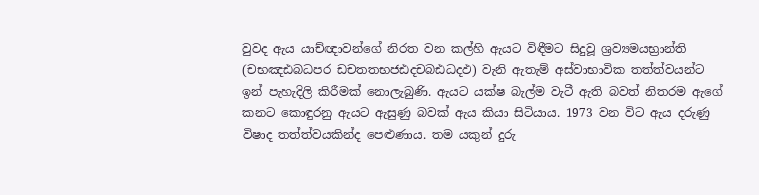වුවද ඇය යාච්ඥාවන්ගේ නිරත වන කල්හි ඇයට විඳීමට සිදුවූ ශ්‍රව්‍යමයභ්‍රාන්ති (චභඤඪබධපර ඩචතතභජඪදචබඪධදඵ) වැනි ඇතැම් අස්වාභාවික තත්ත්වයන්ට ඉන් පැහැදිලි කිරීමක් නොලැබුණි. ඇයට යක්ෂ බැල්ම වැටී ඇති බවත් නිතරම ඇගේ කනට කොඳුරනු ඇයට ඇසුණු බවක් ඇය කියා සිටියාය. 1973 වන විට ඇය දරුණු විෂාද තත්ත්වයකින්ද පෙළුණාය. තම යකුන් දුරු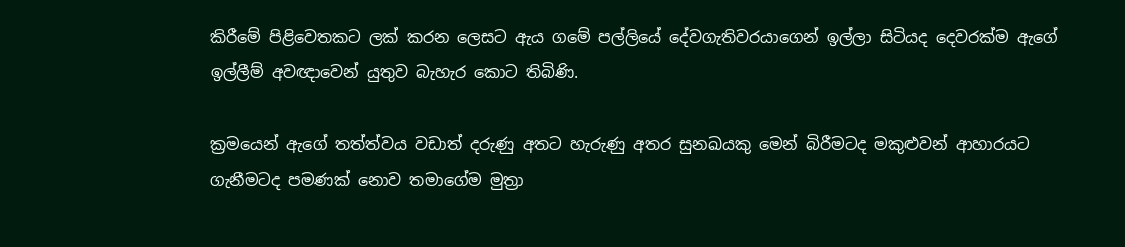කිරීමේ පිළිවෙතකට ලක් කරන ලෙසට ඇය ගමේ පල්ලියේ දේවගැතිවරයාගෙන් ඉල්ලා සිටියද දෙවරක්ම ඇගේ ඉල්ලීම් අවඥාවෙන් යුතුව බැහැර කොට තිබිණි.

ක්‍රමයෙන් ඇගේ තත්ත්වය වඩාත් දරුණු අතට හැරුණු අතර සුනඛයකු මෙන් බිරීමටද මකුළුවන් ආහාරයට ගැනීමටද පමණක් නොව තමාගේම මුත්‍රා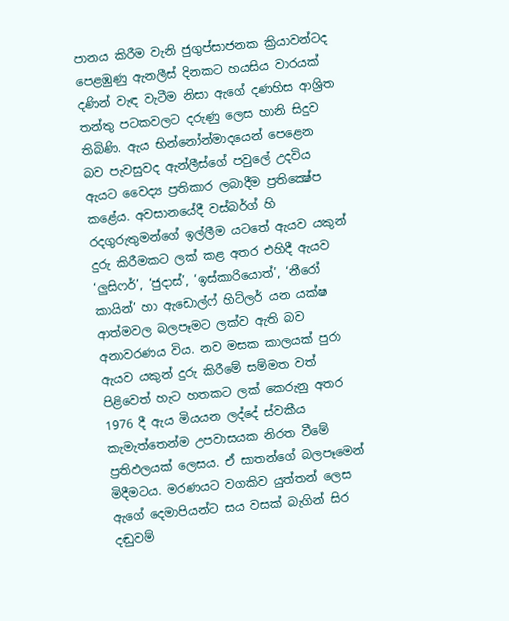පානය කිරීම වැනි ජුගුප්සාජනක ක්‍රියාවන්ටද පෙළඹුණු ඇනලීස් දිනකට හයසිය වාරයක් දණින් වැඳ වැටීම නිසා ඇගේ දණහිස ආශ්‍රිත තන්තු පටකවලට දරුණු ලෙස හානි සිදුව තිබිණි. ඇය භින්නෝන්මාදයෙන් පෙළෙන බව පැවසුවද ඇන්ලීස්ගේ පවු‍ලේ උදවිය ඇයට වෛද්‍ය ප්‍රතිකාර ලබාදීම ප්‍රතික්‍ෂේප කළේය. අවසානයේදී වස්බර්ග් හි රදගුරුතුමන්ගේ ඉල්ලීම යටතේ ඇයව යකුන් දුරු කිරීමකට ලක් කළ අතර එහිදී ඇයව ‘ලුසිෆර්’, ‘ජුදාස්’, ‘ඉස්කාරියොත්’, ‘නීරෝ කායින්’ හා ඇඩොල්ෆ් හිට්ලර් යන යක්ෂ ආත්මවල බලපෑමට ලක්ව ඇති බව අනාවරණය විය. නව මසක කාලයක් පුරා ඇයව යකුන් දුරු කිරීමේ සම්මත වත් පිළිවෙත් හැට හතකට ලක් කෙරුනු අතර 1976 දී ඇය මියයන ලද්දේ ස්වකීය කැමැත්තෙන්ම උපවාසයක නිරත වීමේ ප්‍රතිඵලයක් ලෙසය. ඒ සාතන්ගේ බලපෑමෙන් මිදීමටය. මරණයට වගකිව යුත්තන් ලෙස ඇගේ දෙමාපියන්ට සය වසක් බැගින් සිර දඬුවම්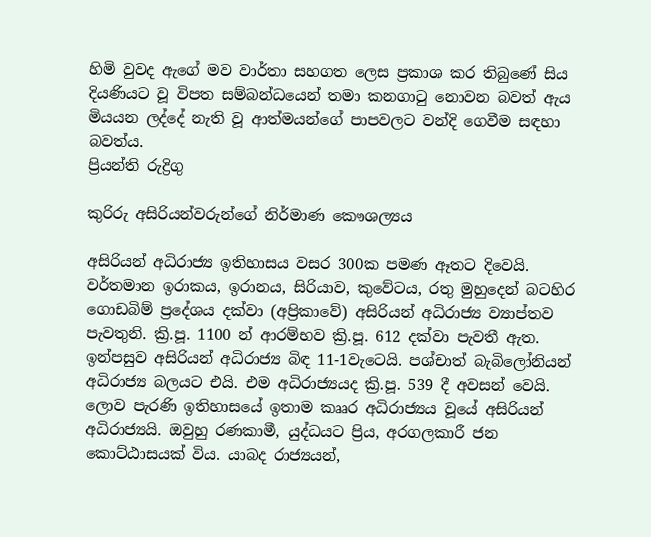හිමි වුවද ඇගේ මව වාර්තා සහගත ලෙස ප්‍රකාශ කර තිබුණේ සිය දියණියට වූ විපත සම්බන්ධයෙන් තමා කනගාටු නොවන බවත් ඇය මියයන ලද්දේ නැති වූ ආත්මයන්ගේ පාපවලට වන්දි ගෙවීම සඳහා බවත්ය.
ප්‍රියන්ති රුද්‍රිගු

කුරිරු අසිරියන්වරුන්ගේ නිර්මාණ කෞශල්‍යය

අසිරියන් අධිරාජ්‍ය ඉතිහාසය වසර 300ක පමණ ඈතට දිවෙයි. වර්තමාන ඉරාකය, ඉරානය, සිරියාව, කුවේටය, රතු මුහුදෙන් බටහිර ගොඩබිම් ප්‍රදේශය දක්වා (අප්‍රිකාවේ) අසිරියන් අධිරාජ්‍ය ව්‍යාප්තව පැවතුනි. ක්‍රි.පූ. 1100 න් ආරම්භව ක්‍රි.පූ. 612 දක්වා පැවතී ඇත. ඉන්පසුව අසිරියන් අධිරාජ්‍ය බිඳ 11-1වැටෙයි. පශ්චාත් බැබිලෝනියන් අධිරාජ්‍ය බලයට එයි. එම අධිරාජ්‍යයද ක්‍රි.පූ. 539 දී අවසන් වෙයි.
ලොව පැරණි ඉතිහාසයේ ඉතාම කෲර අධිරාජ්‍යය වූයේ අසිරියන් අධිරාජ්‍යයි. ඔවුහු රණකාමී, යුද්ධයට ප්‍රිය, අරගලකාරී ජන කොට්ඨාසයක් විය. යාබද රාජ්‍යයන්,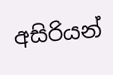අසිරියන්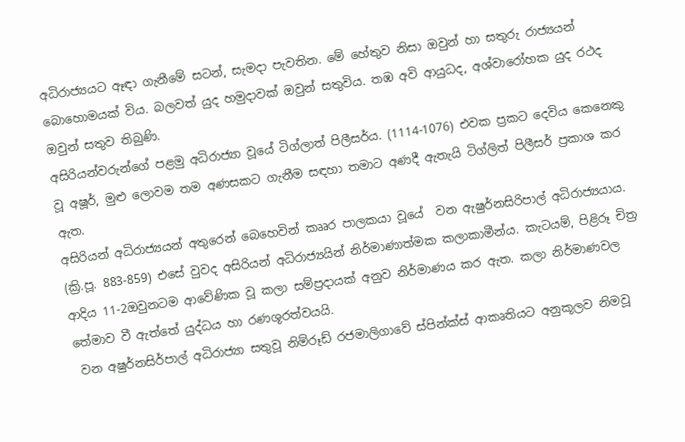අධිරාජ්‍යයට ඈඳා ගැනීමේ සටන්, සැමදා පැවතින. මේ හේතුව නිසා ඔවුන් හා සතුරු රාජ්‍යයන් බොහොමයක් විය. බලවත් යුද හමුදාවක් ඔවුන් සතුවිය. තඹ අවි ආයුධද, අශ්වාරෝහක යුද රථද ඔවුන් සතුව තිබුණි.
අසිරියන්වරුන්ගේ පළමු අධිරාජ්‍යා වූයේ ටිග්ලාත් පිලීසර්ය. (1114-1076) එවක ප්‍රකට දෙවිය කෙනෙකු වූ අෂූර්, මුළු ලොවම තම අණසකට ගැනීම සඳහා තමාට අණදී ඇතැයි ටිග්ලිත් පිලීසර් ප්‍රකාශ කර ඇත.
අසිරියන් අධිරාජ්‍යයන් අතුරෙන් බෙහෙවින් කෲර පාලකයා වූයේ  වන ඇෂුර්නසිරිපාල් අධිරාජ්‍යයාය. (ක්‍රි.පූ. 883-859) එසේ වුවද අසිරියන් අධිරාජ්‍යයින් නිර්මාණාත්මක කලාකාමීන්ය. කැටයම්, පිළිරූ චිත්‍ර ආදිය 11-2ඔවුනටම ආවේණික වූ කලා සම්ප්‍රදායක් අනුව නිර්මාණය කර ඇත. කලා නිර්මාණවල තේමාව වී ඇත්තේ යුද්ධය හා රණශූරත්වයයි.
 වන අෂුර්නසිර්පාල් අධිරාජ්‍යා සතුවූ නිම්රූඩ් රජමාලිගාවේ ස්පින්ක්ස් ආකෘතියට අනුකූලව නිමවූ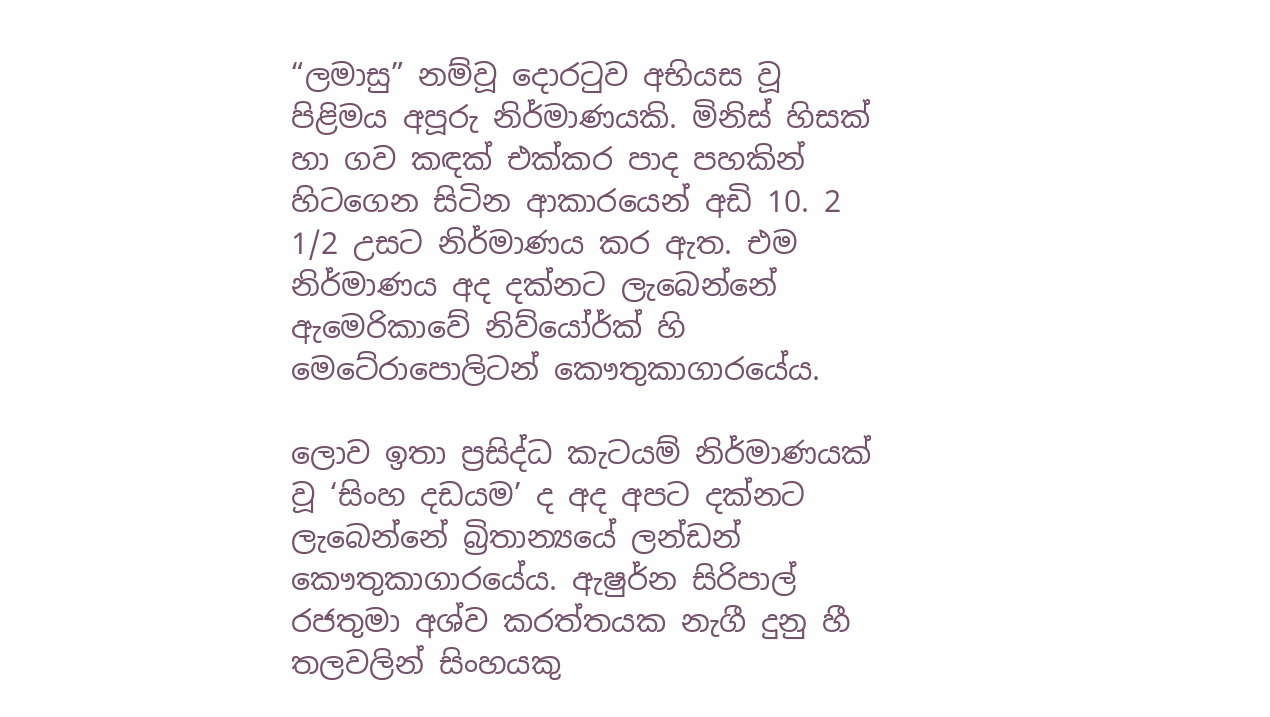“ලමාසු” නම්වූ දොරටුව අභියස වූ පිළිමය අපූරු නිර්මාණයකි. මිනිස් හිසක් හා ගව කඳක් එක්කර පාද පහකින් හිටගෙන සිටින ආකාරයෙන් අඩි 10. 2 1/2 උසට නිර්මාණය කර ඇත. එම නිර්මාණය අද දක්නට ලැබෙන්නේ ඇමෙරිකාවේ නිව්යෝර්ක් හි මෙටේ‍රා‍පොලිටන් කෞතුකාගාරයේය.

ලොව ඉතා ප්‍රසිද්ධ කැටයම් නිර්මාණයක් වූ ‘සිංහ දඩයම’ ද අද අපට දක්නට ලැබෙන්නේ බ්‍රිතාන්‍යයේ ලන්ඩන් කෞතුකාගාරයේය. ඇෂුර්න සිරිපාල් රජතුමා අශ්ව කරත්තයක නැගී දුනු හී තලවලින් සිංහයකු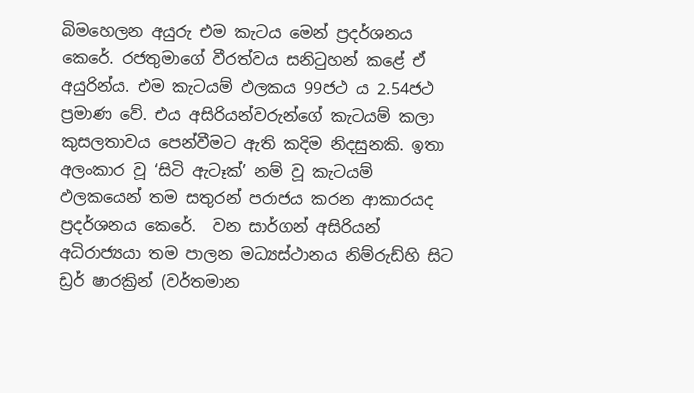බිමහෙලන අයුරු එම කැටය මෙන් ප්‍රදර්ශනය කෙරේ. රජතුමාගේ වීරත්වය සනිටුහන් කළේ ඒ අයුරින්ය. එම කැටයම් ඵලකය 99ජථ ය 2.54ජථ ප්‍රමාණ වේ. එය අසිරියන්වරුන්ගේ කැටයම් කලා කුසලතාවය පෙන්වීමට ඇති කදිම නිදසුනකි. ඉතා අලංකාර වූ ‘සිටි ඇටෑක්’ නම් වූ කැටයම් ඵලකයෙන් තම සතුරන් පරාජය කරන ආකාරයද ප්‍රදර්ශනය කෙරේ.  වන සාර්ගන් අසිරියන් අධිරාජ්‍යයා තම පාලන මධ්‍යස්ථානය නිම්රුඩ්හි සිට ඩ්‍රර් ෂාරක්‍රින් (වර්තමාන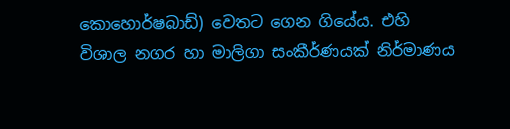කොහොර්ෂබාඩ්) වෙතට ගෙන ගියේය. එහි විශාල නගර හා මාලිගා සංකීර්ණයක් නිර්මාණය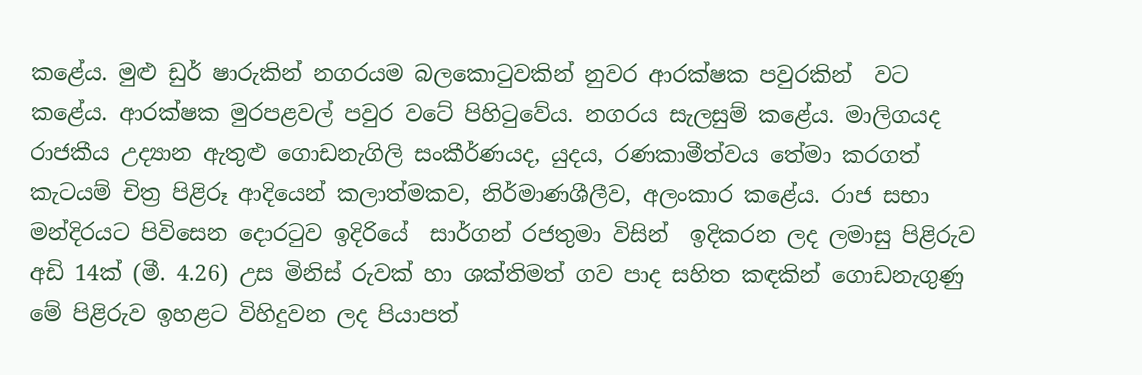කළේය. මුළු ඩුර් ෂාරුකින් නගරයම බලකොටුවකින් නුවර ආරක්ෂක පවුරකින්  වට කළේය. ආරක්ෂක මුරපළවල් පවුර වටේ පිහිටුවේය. නගරය සැලසුම් කළේය. මාලිගයද රාජකීය උද්‍යාන ඇතුළු ගොඩනැගිලි සංකීර්ණයද, යුදය, රණකාමීත්වය තේමා කරගත් කැටයම් චිත්‍ර පිළිරූ ආදියෙන් කලාත්මකව, නිර්මාණශීලීව, අලංකාර කළේය. රාජ සභා මන්දිරයට පිවිසෙන දොරටුව ඉදිරියේ  සාර්ගන් රජතුමා විසින්  ඉදිකරන ලද ලමාසු පිළිරුව අඩි 14ක් (මී. 4.26) උස මිනිස් රුවක් හා ශක්තිමත් ගව පාද සහිත කඳකින් ගොඩනැගුණු මේ පිළිරුව ඉහළට විහිදුවන ලද පියාපත්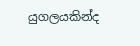යුගලයකින්ද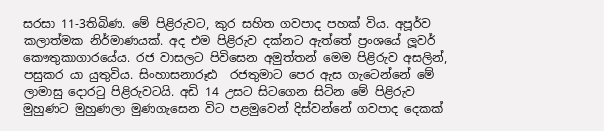සරසා 11-3තිබිණ. මේ පිළිරුවට, කුර සහිත ගවපාද පහක් විය. අපූර්ව කලාත්මක නිර්මාණයක්. අද එම පිළිරුව දක්නට ඇත්තේ ප්‍රංශයේ ලූවර් කෞතුකාගාරයේය. රජ වාසලට පිවිසෙන අමුත්තන් මෙම පිළිරුව අසලින්, පසුකර යා යුතුවිය. සිංහාසනාරූඪ  රජතුමාට පෙර ඇස ගැටෙන්නේ මේ ලාමාසු දොරටු පිළිරුවටයි. අඩි 14 උසට සිටගෙන සිටින මේ පිළිරුව  මුහුණට මුහුණලා මුණගැසෙන විට පළමුවෙන් දිස්වන්නේ ගවපාද දෙකක්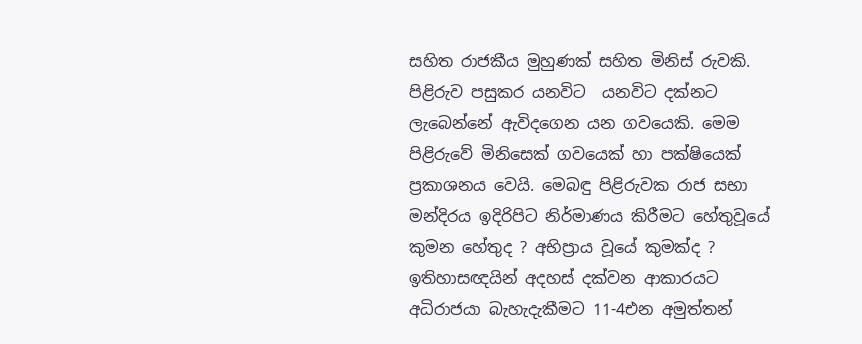සහිත රාජකීය මුහුණක් සහිත මිනිස් රුවකි. පිළිරුව පසුකර යනවිට  යනවිට දක්නට ලැබෙන්නේ ඇවිදගෙන යන ගවයෙකි. මෙම පිළිරුවේ මිනිසෙක් ගවයෙක් හා පක්ෂියෙක් ප්‍රකාශනය වෙයි. මෙබඳු පිළිරුවක රාජ සභා මන්දිරය ඉදිරිපිට නිර්මාණය කිරීමට හේතුවූයේ කුමන හේතුද ? අභිප්‍රාය වූයේ කුමක්ද ? ඉතිහාසඥයින් අදහස් දක්වන ආකාරයට අධිරාජයා බැහැදැකීමට 11-4එන අමුත්තන්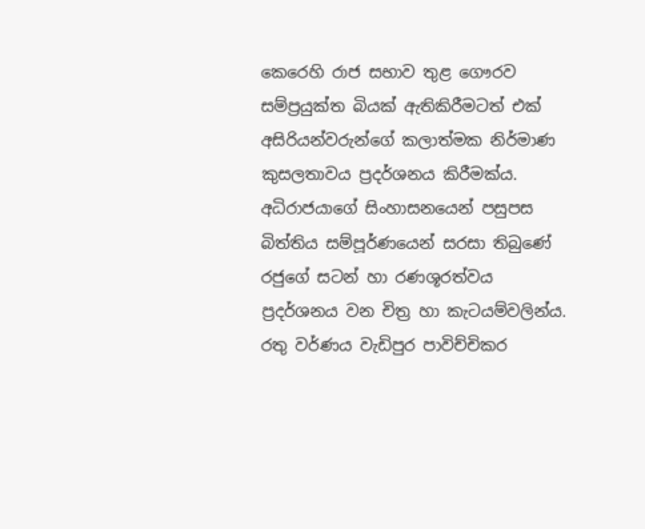කෙරෙහි රාජ සභාව තුළ ගෞරව සම්ප්‍රයුක්ත බියක් ඇතිකිරීමටත් එක් අසිරියන්වරුන්ගේ කලාත්මක නිර්මාණ කුසලතාවය ප්‍රදර්ශනය කිරීමක්ය. අධිරාජයාගේ සිංහාසනයෙන් පසුපස බිත්තිය සම්පූර්ණයෙන් සරසා තිබුණේ රජුගේ සටන් හා රණශූරත්වය ප්‍රදර්ශනය වන චිත්‍ර හා කැටයම්වලින්ය. රතු වර්ණය වැඩිපුර පාවිච්චිකර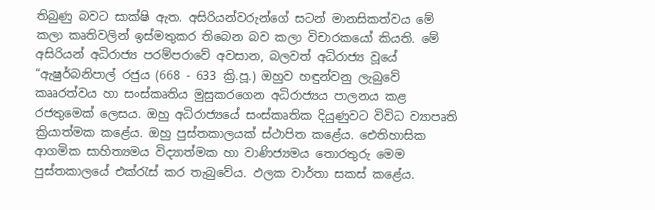තිබුණු බවට සාක්ෂි ඇත. අසිරියන්වරුන්ගේ සටන් මානසිකත්වය මේ කලා කෘතිවලින් ඉස්මතුකර තිබෙන බව කලා විචාරකයෝ කියති. මේ අසිරියන් අධිරාජ්‍ය පරම්පරාවේ අවසාන, බලවත් අධිරාජ්‍ය වූයේ “ඇෂුර්බනිපාල් රජුය (668 - 633 ක්‍රි.පූ.) ඔහුව හඳුන්වනු ලැබුවේ කෲරත්වය හා සංස්කෘතිය මුසුකරගෙන අධිරාජ්‍යය පාලනය කළ රජතුමෙක් ලෙසය. ඔහු අධිරාජ්‍යයේ සංස්කෘතික දියුණුවට විවිධ ව්‍යාපෘති ක්‍රියාත්මක කළේය. ඔහු පුස්තකාලයක් ස්ථාපිත කළේය. ඓතිහාසික ආගමික සාහිත්‍යමය විද්‍යාත්මක හා වාණිජ්‍යමය තොරතුරු මෙම පුස්තකාලයේ එක්රැස් කර තැබුවේය. ඵලක වාර්තා සකස් කළේය.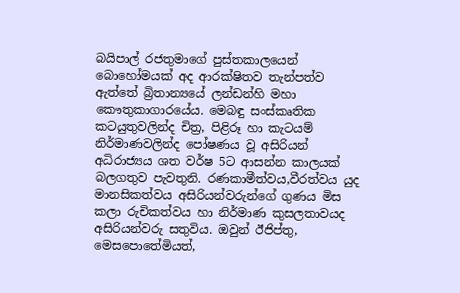බයිපාල් රජතුමාගේ පුස්තකාලයෙන් බොහෝමයක් අද ආරක්ෂිතව තැන්පත්ව ඇත්තේ බ්‍රිතාන්‍යයේ ලන්ඩන්හි මහා කෞතුකාගාරයේය. මෙබඳු සංස්කෘතික කටයුතුවලින්ද චිත්‍ර, පිළිරූ හා කැටයම් නිර්මාණවලින්ද ‍පෝෂණය වූ අසිරියන් අධිරාජ්‍යය ශත වර්ෂ 5ට ආසන්න කාලයක් බලගතුව පැවතුනි. රණකාමීත්වය,වීරත්වය යුද මානසිකත්වය අසිරියන්වරුන්ගේ ගුණය මිස කලා රුචිකත්වය හා නිර්මාණ කුසලතාවයද අසිරියන්වරු සතුවිය. ඔවුන් ඊජිප්තු, මෙස‍පොතේමියත්,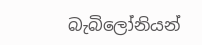බැබිලෝනියන්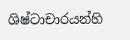ශිෂ්ටාචාරයන්හි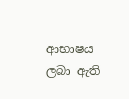ආභාෂය ලබා ඇති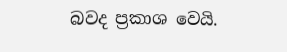බවද ප්‍රකාශ වෙයි.